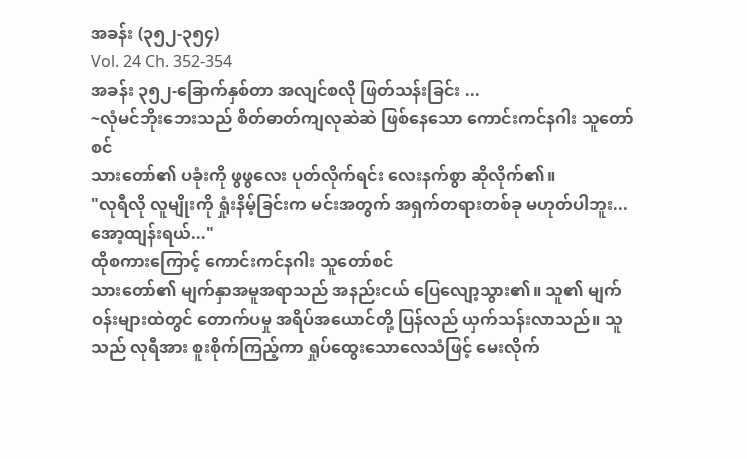အခန်း (၃၅၂-၃၅၄)
Vol. 24 Ch. 352-354
အခန်း ၃၅၂-ခြောက်နှစ်တာ အလျင်စလို ဖြတ်သန်းခြင်း ...
~လုံမင်ဘိုးဘေးသည် စိတ်ဓာတ်ကျလုဆဲဆဲ ဖြစ်နေသော ကောင်းကင်နဂါး သူတော်စင်
သားတော်၏ ပခုံးကို ဖွဖွလေး ပုတ်လိုက်ရင်း လေးနက်စွာ ဆိုလိုက်၏။
"လုရီလို လူမျိုးကို ရှုံးနိမ့်ခြင်းက မင်းအတွက် အရှက်တရားတစ်ခု မဟုတ်ပါဘူး... အော့ထျန်းရယ်..."
ထိုစကားကြောင့် ကောင်းကင်နဂါး သူတော်စင်
သားတော်၏ မျက်နှာအမူအရာသည် အနည်းငယ် ပြေလျော့သွား၏။ သူ၏ မျက်ဝန်းများထဲတွင် တောက်ပမှု အရိပ်အယောင်တို့ ပြန်လည် ယှက်သန်းလာသည်။ သူသည် လုရီအား စူးစိုက်ကြည့်ကာ ရှုပ်ထွေးသောလေသံဖြင့် မေးလိုက်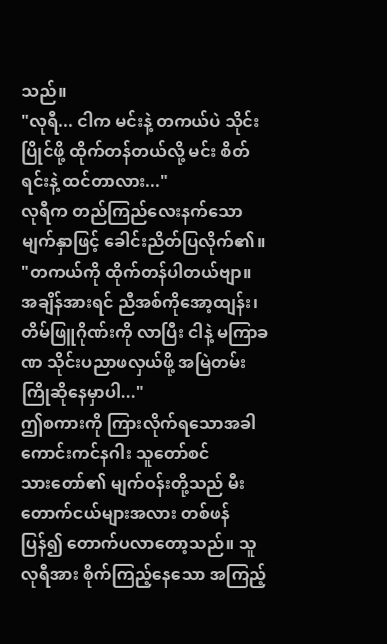သည်။
"လုရီ... ငါက မင်းနဲ့ တကယ်ပဲ သိုင်းပြိုင်ဖို့ ထိုက်တန်တယ်လို့ မင်း စိတ်ရင်းနဲ့ ထင်တာလား..."
လုရီက တည်ကြည်လေးနက်သော မျက်နှာဖြင့် ခေါင်းညိတ်ပြလိုက်၏။
"တကယ်ကို ထိုက်တန်ပါတယ်ဗျာ။ အချိန်အားရင် ညီအစ်ကိုအော့ထျန်း၊ တိမ်ဖြူဂိုဏ်းကို လာပြီး ငါနဲ့ မကြာခဏ သိုင်းပညာဖလှယ်ဖို့ အမြဲတမ်း ကြိုဆိုနေမှာပါ..."
ဤစကားကို ကြားလိုက်ရသောအခါ ကောင်းကင်နဂါး သူတော်စင်
သားတော်၏ မျက်ဝန်းတို့သည် မီးတောက်ငယ်များအလား တစ်ဖန်ပြန်၍ တောက်ပလာတော့သည်။ သူ လုရီအား စိုက်ကြည့်နေသော အကြည့်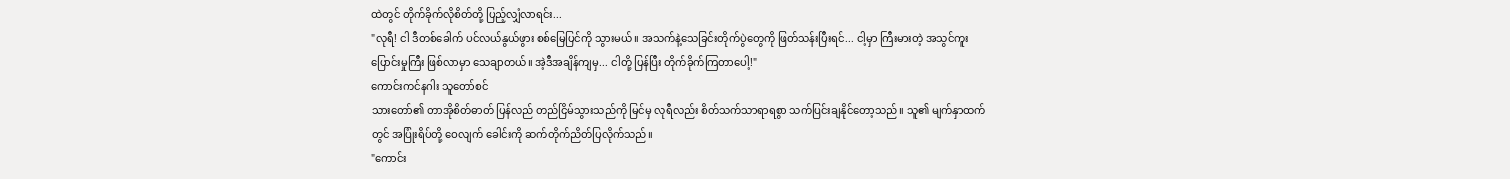ထဲတွင် တိုက်ခိုက်လိုစိတ်တို့ ပြည့်လျှံလာရင်း...
"လုရီ! ငါ ဒီတစ်ခေါက် ပင်လယ်နွယ်ဖွား စစ်မြေပြင်ကို သွားမယ်။ အသက်နဲ့သေခြင်းတိုက်ပွဲတွေကို ဖြတ်သန်းပြီးရင်... ငါ့မှာ ကြီးမားတဲ့ အသွင်ကူးပြောင်းမှုကြီး ဖြစ်လာမှာ သေချာတယ်။ အဲ့ဒီအချိန်ကျမှ... ငါတို့ ပြန်ပြီး တိုက်ခိုက်ကြတာပေါ့!"
ကောင်းကင်နဂါး သူတော်စင်
သားတော်၏ တာအိုစိတ်ဓာတ် ပြန်လည် တည်ငြိမ်သွားသည်ကို မြင်မှ လုရီလည်း စိတ်သက်သာရာရစွာ သက်ပြင်းချနိုင်တော့သည်။ သူ၏ မျက်နှာထက်တွင် အပြုံးရိပ်တို့ ဝေလျက် ခေါင်းကို ဆက်တိုက်ညိတ်ပြလိုက်သည်။
"ကောင်း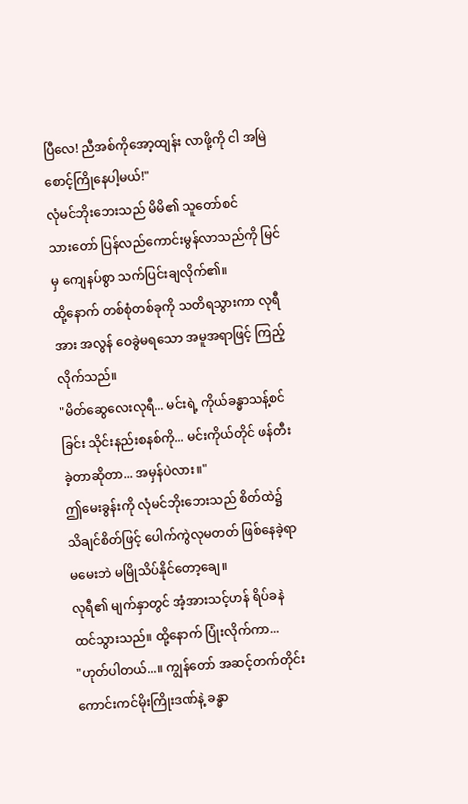ပြီလေ! ညီအစ်ကိုအော့ထျန်း လာဖို့ကို ငါ အမြဲစောင့်ကြိုနေပါ့မယ်!"
လုံမင်ဘိုးဘေးသည် မိမိ၏ သူတော်စင်
သားတော် ပြန်လည်ကောင်းမွန်လာသည်ကို မြင်မှ ကျေနပ်စွာ သက်ပြင်းချလိုက်၏။
ထို့နောက် တစ်စုံတစ်ခုကို သတိရသွားကာ လုရီအား အလွန် ဝေခွဲမရသော အမူအရာဖြင့် ကြည့်လိုက်သည်။
"မိတ်ဆွေလေးလုရီ... မင်းရဲ့ ကိုယ်ခန္ဓာသန့်စင်ခြင်း သိုင်းနည်းစနစ်ကို... မင်းကိုယ်တိုင် ဖန်တီးခဲ့တာဆိုတာ... အမှန်ပဲလား။"
ဤမေးခွန်းကို လုံမင်ဘိုးဘေးသည် စိတ်ထဲ၌ သိချင်စိတ်ဖြင့် ပေါက်ကွဲလုမတတ် ဖြစ်နေခဲ့ရာ
မမေးဘဲ မမြိုသိပ်နိုင်တော့ချေ။
လုရီ၏ မျက်နှာတွင် အံ့အားသင့်ဟန် ရိပ်ခနဲ ထင်သွားသည်။ ထို့နောက် ပြုံးလိုက်ကာ...
"ဟုတ်ပါတယ်...။ ကျွန်တော် အဆင့်တက်တိုင်း ကောင်းကင်မိုးကြိုးဒဏ်နဲ့ ခန္ဓာ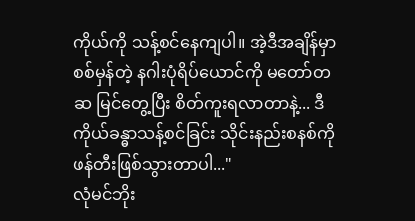ကိုယ်ကို သန့်စင်နေကျပါ။ အဲ့ဒီအချိန်မှာ စစ်မှန်တဲ့ နဂါးပုံရိပ်ယောင်ကို မတော်တဆ မြင်တွေ့ပြီး စိတ်ကူးရလာတာနဲ့... ဒီကိုယ်ခန္ဓာသန့်စင်ခြင်း သိုင်းနည်းစနစ်ကို ဖန်တီးဖြစ်သွားတာပါ..."
လုံမင်ဘိုး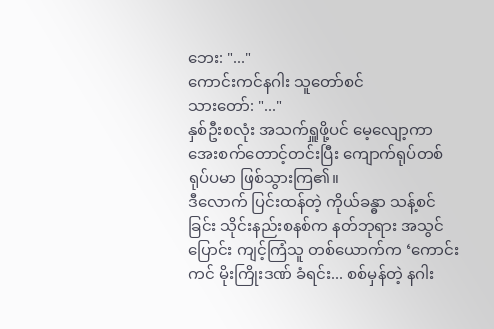ဘေး: "..."
ကောင်းကင်နဂါး သူတော်စင်
သားတော်: "..."
နှစ်ဦးစလုံး အသက်ရှူဖို့ပင် မေ့လျော့ကာ
အေးစက်တောင့်တင်းပြီး ကျောက်ရုပ်တစ်ရုပ်ပမာ ဖြစ်သွားကြ၏။
ဒီလောက် ပြင်းထန်တဲ့ ကိုယ်ခန္ဓာ သန့်စင်ခြင်း သိုင်းနည်းစနစ်က နတ်ဘုရား အသွင်ပြောင်း ကျင့်ကြံသူ တစ်ယောက်က ‘ကောင်းကင် မိုးကြိုးဒဏ် ခံရင်း... စစ်မှန်တဲ့ နဂါး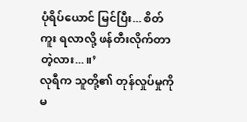ပုံရိပ်ယောင် မြင်ပြီး... စိတ်ကူး ရလာလို့ ဖန်တီးလိုက်တာတဲ့လား...။’
လုရီက သူတို့၏ တုန်လှုပ်မှုကို မ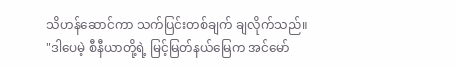သိဟန်ဆောင်ကာ သက်ပြင်းတစ်ချက် ချလိုက်သည်။
"ဒါပေမဲ့ စီနီယာတို့ရဲ့ မြင့်မြတ်နယ်မြေက အင်မော်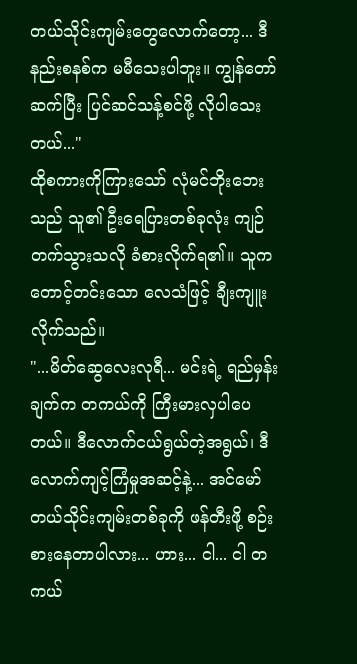တယ်သိုင်းကျမ်းတွေလောက်တော့... ဒီနည်းစနစ်က မမီသေးပါဘူး။ ကျွန်တော် ဆက်ပြီး ပြင်ဆင်သန့်စင်ဖို့ လိုပါသေးတယ်..."
ထိုစကားကိုကြားသော် လုံမင်ဘိုးဘေးသည် သူ၏ ဦးရေပြားတစ်ခုလုံး ကျဉ်တက်သွားသလို ခံစားလိုက်ရ၏။ သူက တောင့်တင်းသော လေသံဖြင့် ချီးကျူးလိုက်သည်။
"...မိတ်ဆွေလေးလုရီ... မင်းရဲ့ ရည်မှန်းချက်က တကယ်ကို ကြီးမားလှပါပေတယ်။ ဒီလောက်ငယ်ရွယ်တဲ့အရွယ်၊ ဒီလောက်ကျင့်ကြံမှုအဆင့်နဲ့... အင်မော်တယ်သိုင်းကျမ်းတစ်ခုကို ဖန်တီးဖို့ စဉ်းစားနေတာပါလား... ဟား... ငါ... ငါ တကယ်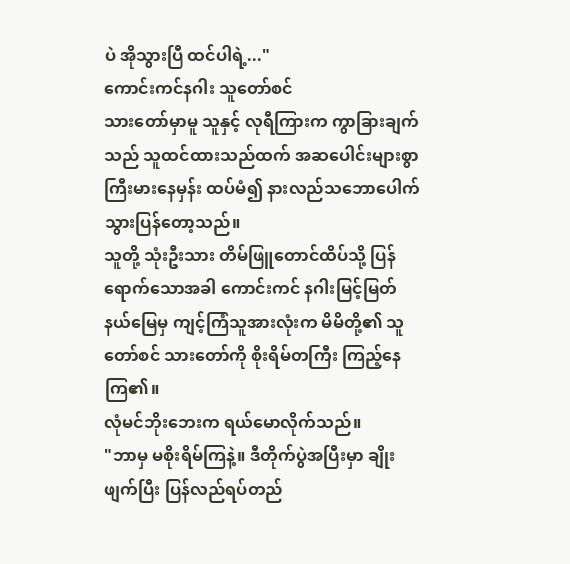ပဲ အိုသွားပြီ ထင်ပါရဲ့..."
ကောင်းကင်နဂါး သူတော်စင်
သားတော်မှာမူ သူနှင့် လုရီကြားက ကွာခြားချက်သည် သူထင်ထားသည်ထက် အဆပေါင်းများစွာ ကြီးမားနေမှန်း ထပ်မံ၍ နားလည်သဘောပေါက်သွားပြန်တော့သည်။
သူတို့ သုံးဦးသား တိမ်ဖြူတောင်ထိပ်သို့ ပြန်ရောက်သောအခါ ကောင်းကင် နဂါးမြင့်မြတ်နယ်မြေမှ ကျင့်ကြံသူအားလုံးက မိမိတို့၏ သူတော်စင် သားတော်ကို စိုးရိမ်တကြီး ကြည့်နေကြ၏။
လုံမင်ဘိုးဘေးက ရယ်မောလိုက်သည်။
"ဘာမှ မစိုးရိမ်ကြနဲ့။ ဒီတိုက်ပွဲအပြီးမှာ ချိုးဖျက်ပြီး ပြန်လည်ရပ်တည်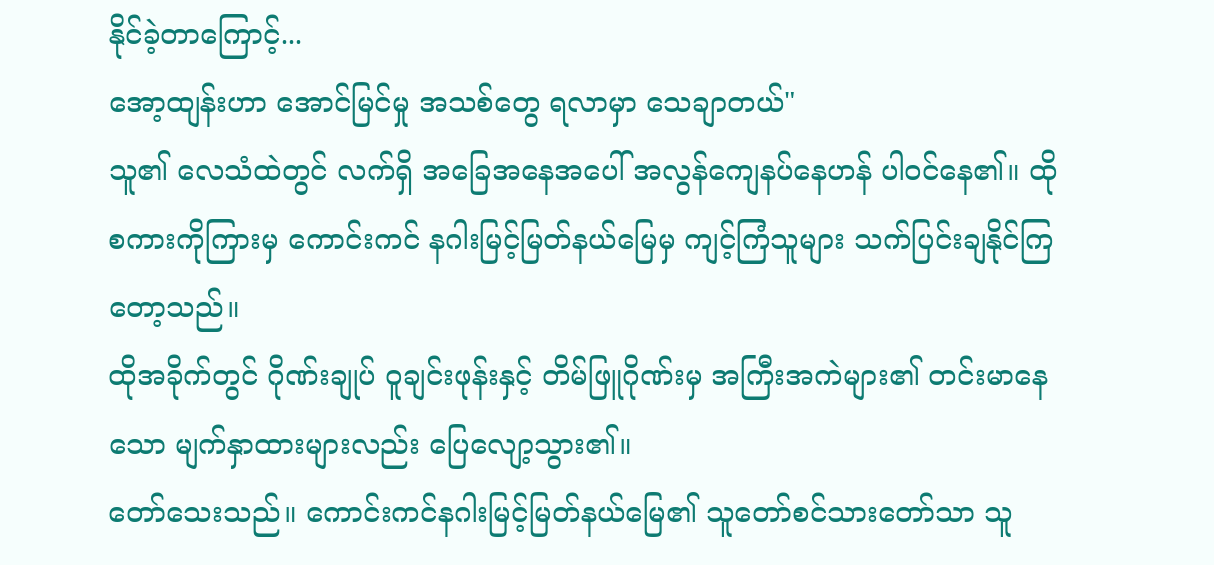နိုင်ခဲ့တာကြောင့်...
အော့ထျန်းဟာ အောင်မြင်မှု အသစ်တွေ ရလာမှာ သေချာတယ်"
သူ၏ လေသံထဲတွင် လက်ရှိ အခြေအနေအပေါ် အလွန်ကျေနပ်နေဟန် ပါဝင်နေ၏။ ထိုစကားကိုကြားမှ ကောင်းကင် နဂါးမြင့်မြတ်နယ်မြေမှ ကျင့်ကြံသူများ သက်ပြင်းချနိုင်ကြတော့သည်။
ထိုအခိုက်တွင် ဂိုဏ်းချုပ် ဝူချင်းဖုန်းနှင့် တိမ်ဖြူဂိုဏ်းမှ အကြီးအကဲများ၏ တင်းမာနေသော မျက်နှာထားများလည်း ပြေလျော့သွား၏။
တော်သေးသည်။ ကောင်းကင်နဂါးမြင့်မြတ်နယ်မြေ၏ သူတော်စင်သားတော်သာ သူ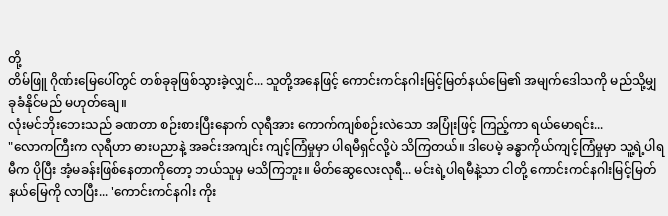တို့
တိမ်ဖြူ ဂိုဏ်းမြေပေါ်တွင် တစ်ခုခုဖြစ်သွားခဲ့လျှင်... သူတို့အနေဖြင့် ကောင်းကင်နဂါးမြင့်မြတ်နယ်မြေ၏ အမျက်ဒေါသကို မည်သို့မျှ ခုခံနိုင်မည် မဟုတ်ချေ။
လုံးမင်ဘိုးဘေးသည် ခဏတာ စဉ်းစားပြီးနောက် လုရီအား ကောက်ကျစ်စဉ်းလဲသော အပြုံးဖြင့် ကြည့်ကာ ရယ်မောရင်း...
"လောကကြီးက လုရီဟာ ဓားပညာနဲ့ အခင်းအကျင်း ကျင့်ကြံမှုမှာ ပါရမီရှင်လို့ပဲ သိကြတယ်။ ဒါပေမဲ့ ခန္ဓာကိုယ်ကျင့်ကြံမှုမှာ သူ့ရဲ့ပါရမီက ပိုပြီး အံ့မခန်းဖြစ်နေတာကိုတော့ ဘယ်သူမှ မသိကြဘူး။ မိတ်ဆွေလေးလုရီ... မင်းရဲ့ပါရမီနဲ့သာ ငါတို့ ကောင်းကင်နဂါးမြင့်မြတ်နယ်မြေကို လာပြီး... 'ကောင်းကင်နဂါး ကိုး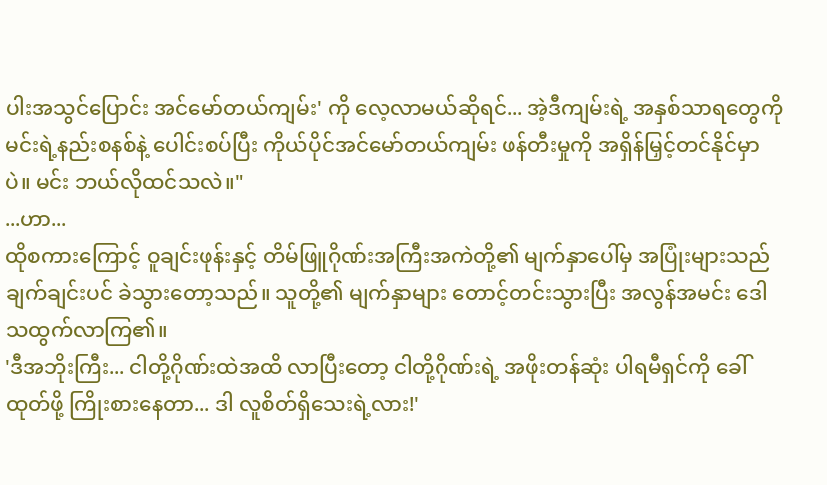ပါးအသွင်ပြောင်း အင်မော်တယ်ကျမ်း' ကို လေ့လာမယ်ဆိုရင်... အဲ့ဒီကျမ်းရဲ့ အနှစ်သာရတွေကို မင်းရဲ့နည်းစနစ်နဲ့ ပေါင်းစပ်ပြီး ကိုယ်ပိုင်အင်မော်တယ်ကျမ်း ဖန်တီးမှုကို အရှိန်မြှင့်တင်နိုင်မှာပဲ။ မင်း ဘယ်လိုထင်သလဲ။"
...ဟာ...
ထိုစကားကြောင့် ဝူချင်းဖုန်းနှင့် တိမ်ဖြူဂိုဏ်းအကြီးအကဲတို့၏ မျက်နှာပေါ်မှ အပြုံးများသည် ချက်ချင်းပင် ခဲသွားတော့သည်။ သူတို့၏ မျက်နှာများ တောင့်တင်းသွားပြီး အလွန်အမင်း ဒေါသထွက်လာကြ၏။
'ဒီအဘိုးကြီး... ငါတို့ဂိုဏ်းထဲအထိ လာပြီးတော့ ငါတို့ဂိုဏ်းရဲ့ အဖိုးတန်ဆုံး ပါရမီရှင်ကို ခေါ်ထုတ်ဖို့ ကြိုးစားနေတာ... ဒါ လူစိတ်ရှိသေးရဲ့လား!'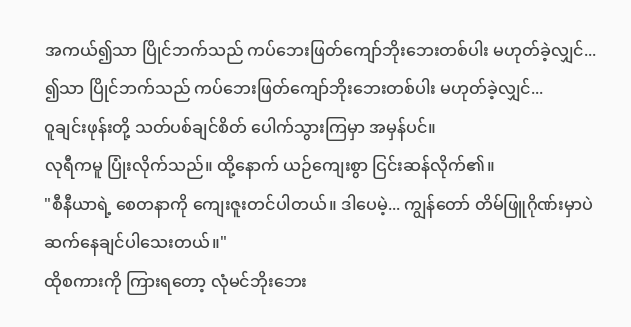အကယ်၍သာ ပြိုင်ဘက်သည် ကပ်ဘေးဖြတ်ကျော်ဘိုးဘေးတစ်ပါး မဟုတ်ခဲ့လျှင်... ၍သာ ပြိုင်ဘက်သည် ကပ်ဘေးဖြတ်ကျော်ဘိုးဘေးတစ်ပါး မဟုတ်ခဲ့လျှင်...
ဝူချင်းဖုန်းတို့ သတ်ပစ်ချင်စိတ် ပေါက်သွားကြမှာ အမှန်ပင်။
လုရီကမူ ပြုံးလိုက်သည်။ ထို့နောက် ယဉ်ကျေးစွာ ငြင်းဆန်လိုက်၏။
"စီနီယာရဲ့ စေတနာကို ကျေးဇူးတင်ပါတယ်။ ဒါပေမဲ့... ကျွန်တော် တိမ်ဖြူဂိုဏ်းမှာပဲ ဆက်နေချင်ပါသေးတယ်။"
ထိုစကားကို ကြားရတော့ လုံမင်ဘိုးဘေး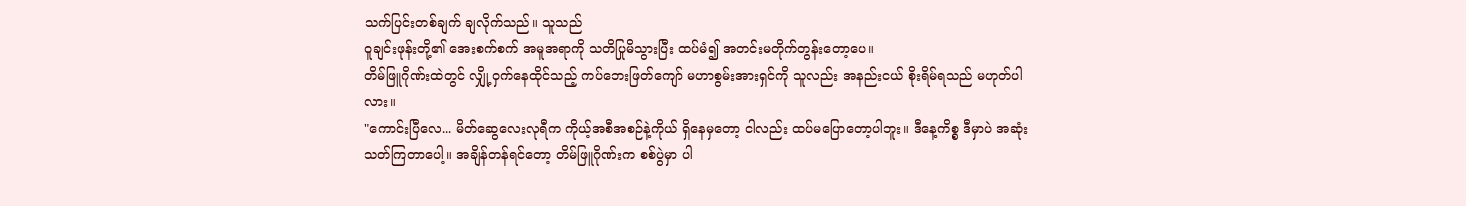သက်ပြင်းတစ်ချက် ချလိုက်သည်။ သူသည်
ဝူချင်းဖုန်းတို့၏ အေးစက်စက် အမူအရာကို သတိပြုမိသွားပြီး ထပ်မံ၍ အတင်းမတိုက်တွန်းတော့ပေ။
တိမ်ဖြူဂိုဏ်းထဲတွင် လျှို့ဝှက်နေထိုင်သည့် ကပ်ဘေးဖြတ်ကျော် မဟာစွမ်းအားရှင်ကို သူလည်း အနည်းငယ် စိုးရိမ်ရသည် မဟုတ်ပါလား။
"ကောင်းပြီလေ... မိတ်ဆွေလေးလုရီက ကိုယ့်အစီအစဉ်နဲ့ကိုယ် ရှိနေမှတော့ ငါလည်း ထပ်မပြောတော့ပါဘူး။ ဒီနေ့ကိစ္စ ဒီမှာပဲ အဆုံးသတ်ကြတာပေါ့။ အချိန်တန်ရင်တော့ တိမ်ဖြူဂိုဏ်းက စစ်ပွဲမှာ ပါ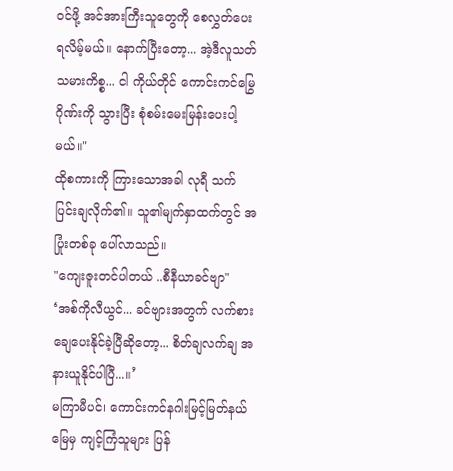ဝင်ဖို့ အင်အားကြီးသူတွေကို စေလွှတ်ပေးရလိမ့်မယ်။ နောက်ပြီးတော့... အဲ့ဒီလူသတ်သမားကိစ္စ... ငါ ကိုယ်တိုင် ကောင်းကင်မြွေဂိုဏ်းကို သွားပြီး စုံစမ်းမေးမြန်းပေးပါ့မယ်။"
ထိုစကားကို ကြားသောအခါ လုရီ သက်ပြင်းချလိုက်၏။ သူ၏မျက်နှာထက်တွင် အပြုံးတစ်ခု ပေါ်လာသည်။
"ကျေးဇူးတင်ပါတယ် ..စီနီယာခင်ဗျာ"
‘အစ်ကိုလီယွင်... ခင်ဗျားအတွက် လက်စားချေပေးနိုင်ခဲ့ပြီဆိုတော့... စိတ်ချလက်ချ အနားယူနိုင်ပါပြီ...။’
မကြာမီပင်၊ ကောင်းကင်နဂါးမြင့်မြတ်နယ်မြေမှ ကျင့်ကြံသူများ ပြန်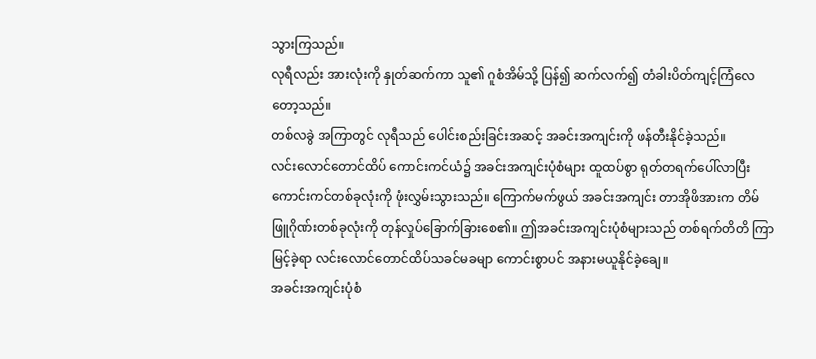သွားကြသည်။
လုရီလည်း အားလုံးကို နှုတ်ဆက်ကာ သူ၏ ဂူစံအိမ်သို့ ပြန်၍ ဆက်လက်၍ တံခါးပိတ်ကျင့်ကြံလေတော့သည်။
တစ်လခွဲ အကြာတွင် လုရီသည် ပေါင်းစည်းခြင်းအဆင့် အခင်းအကျင်းကို ဖန်တီးနိုင်ခဲ့သည်။
လင်းလောင်တောင်ထိပ် ကောင်းကင်ယံ၌ အခင်းအကျင်းပုံစံများ ထူထပ်စွာ ရုတ်တရက်ပေါ်လာပြီး ကောင်းကင်တစ်ခုလုံးကို ဖုံးလွှမ်းသွားသည်။ ကြောက်မက်ဖွယ် အခင်းအကျင်း တာအိုဖိအားက တိမ်ဖြူဂိုဏ်းတစ်ခုလုံးကို တုန်လှုပ်ခြောက်ခြားစေ၏။ ဤအခင်းအကျင်းပုံစံများသည် တစ်ရက်တိတိ ကြာမြင့်ခဲ့ရာ လင်းလောင်တောင်ထိပ်သခင်မခမျာ ကောင်းစွာပင် အနားမယူနိုင်ခဲ့ချေ။
အခင်းအကျင်းပုံစံ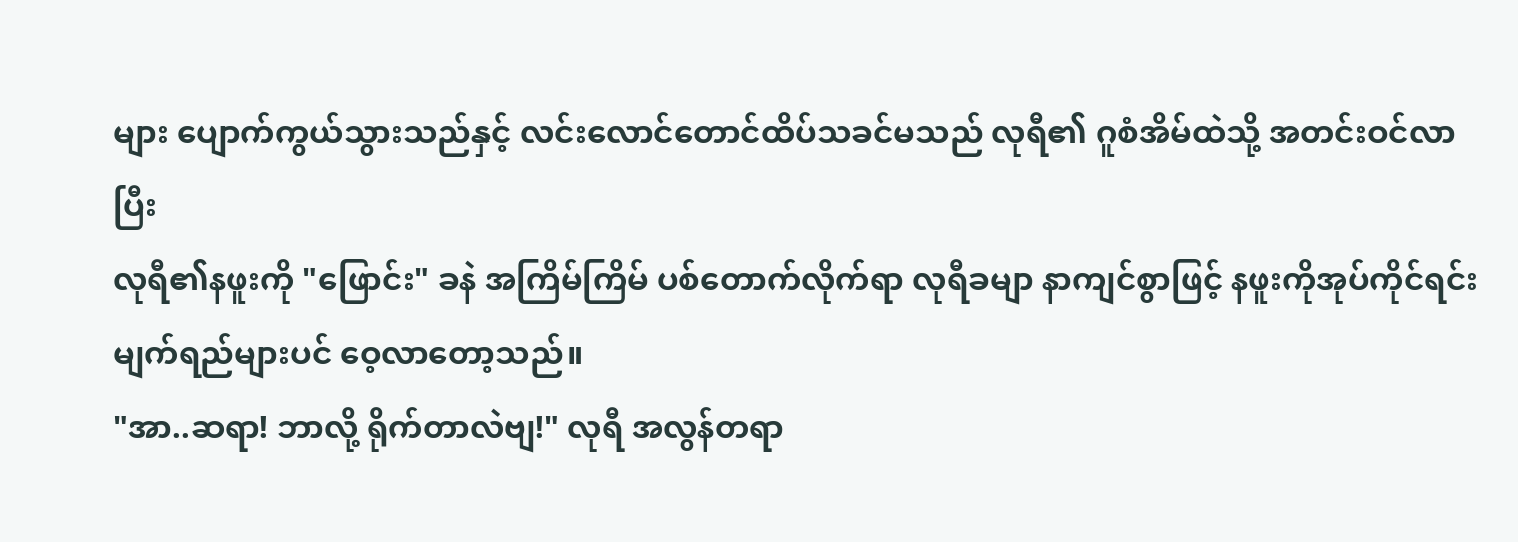များ ပျောက်ကွယ်သွားသည်နှင့် လင်းလောင်တောင်ထိပ်သခင်မသည် လုရီ၏ ဂူစံအိမ်ထဲသို့ အတင်းဝင်လာပြီး
လုရီ၏နဖူးကို "ဖြောင်း" ခနဲ အကြိမ်ကြိမ် ပစ်တောက်လိုက်ရာ လုရီခမျာ နာကျင်စွာဖြင့် နဖူးကိုအုပ်ကိုင်ရင်း မျက်ရည်များပင် ဝေ့လာတော့သည်။
"အာ..ဆရာ! ဘာလို့ ရိုက်တာလဲဗျ!" လုရီ အလွန်တရာ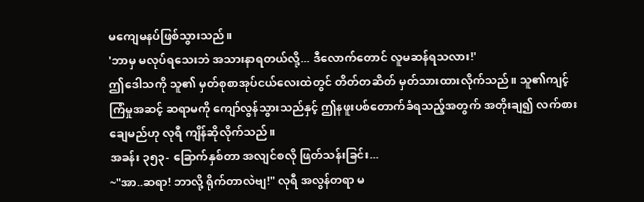မကျေမနပ်ဖြစ်သွားသည်။
'ဘာမှ မလုပ်ရသေးဘဲ အသားနာရတယ်လို့... ဒီလောက်တောင် လူမဆန်ရသလား!'
ဤဒေါသကို သူ၏ မှတ်စုစာအုပ်ငယ်လေးထဲတွင် တိတ်တဆိတ် မှတ်သားထားလိုက်သည်။ သူ၏ကျင့်ကြံမှုအဆင့် ဆရာမကို ကျော်လွန်သွားသည်နှင့် ဤနဖူးပစ်တောက်ခံရသည့်အတွက် အတိုးချ၍ လက်စားချေမည်ဟု လုရီ ကျိန်ဆိုလိုက်သည်။
အခန်း ၃၅၃- ခြောက်နှစ်တာ အလျင်စလို ဖြတ်သန်းခြင်း...
~"အာ..ဆရာ! ဘာလို့ ရိုက်တာလဲဗျ!" လုရီ အလွန်တရာ မ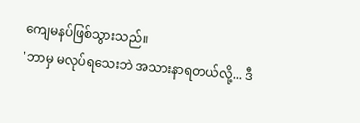ကျေမနပ်ဖြစ်သွားသည်။
'ဘာမှ မလုပ်ရသေးဘဲ အသားနာရတယ်လို့... ဒီ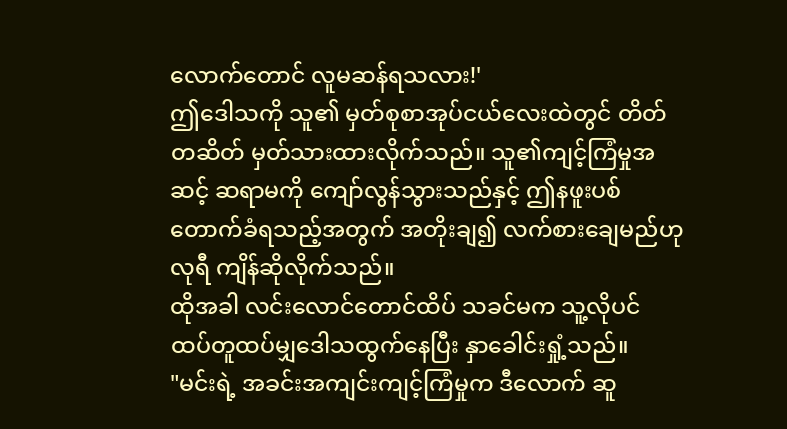လောက်တောင် လူမဆန်ရသလား!'
ဤဒေါသကို သူ၏ မှတ်စုစာအုပ်ငယ်လေးထဲတွင် တိတ်တဆိတ် မှတ်သားထားလိုက်သည်။ သူ၏ကျင့်ကြံမှုအဆင့် ဆရာမကို ကျော်လွန်သွားသည်နှင့် ဤနဖူးပစ်တောက်ခံရသည့်အတွက် အတိုးချ၍ လက်စားချေမည်ဟု လုရီ ကျိန်ဆိုလိုက်သည်။
ထိုအခါ လင်းလောင်တောင်ထိပ် သခင်မက သူ့လိုပင် ထပ်တူထပ်မျှဒေါသထွက်နေပြီး နှာခေါင်းရှုံ့သည်။
"မင်းရဲ့ အခင်းအကျင်းကျင့်ကြံမှုက ဒီလောက် ဆူ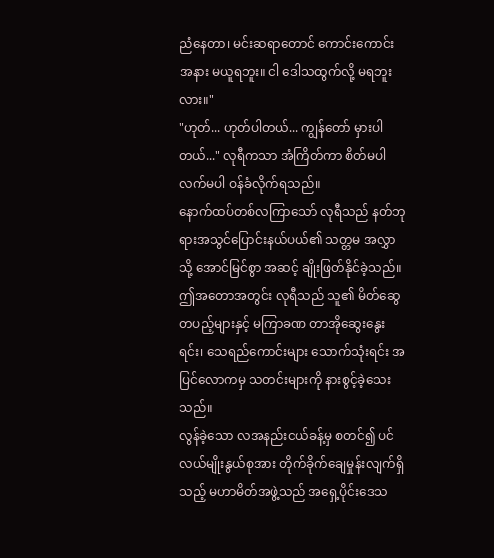ညံနေတာ၊ မင်းဆရာတောင် ကောင်းကောင်း အနား မယူရဘူး။ ငါ ဒေါသထွက်လို့ မရဘူးလား။"
"ဟုတ်... ဟုတ်ပါတယ်... ကျွန်တော် မှားပါတယ်..." လုရီကသာ အံကြိတ်ကာ စိတ်မပါလက်မပါ ဝန်ခံလိုက်ရသည်။
နောက်ထပ်တစ်လကြာသော် လုရီသည် နတ်ဘုရားအသွင်ပြောင်းနယ်ပယ်၏ သတ္တမ အလွှာသို့ အောင်မြင်စွာ အဆင့် ချိုးဖြတ်နိုင်ခဲ့သည်။
ဤအတောအတွင်း လုရီသည် သူ၏ မိတ်ဆွေတပည့်များနှင့် မကြာခဏ တာအိုဆွေးနွေးရင်း၊ သေရည်ကောင်းများ သောက်သုံးရင်း အပြင်လောကမှ သတင်းများကို နားစွင့်ခဲ့သေးသည်။
လွန်ခဲ့သော လအနည်းငယ်ခန့်မှ စတင်၍ ပင်လယ်မျိုးနွယ်စုအား တိုက်ခိုက်ချေမှုန်းလျက်ရှိသည့် မဟာမိတ်အဖွဲ့သည် အရှေ့ပိုင်းဒေသ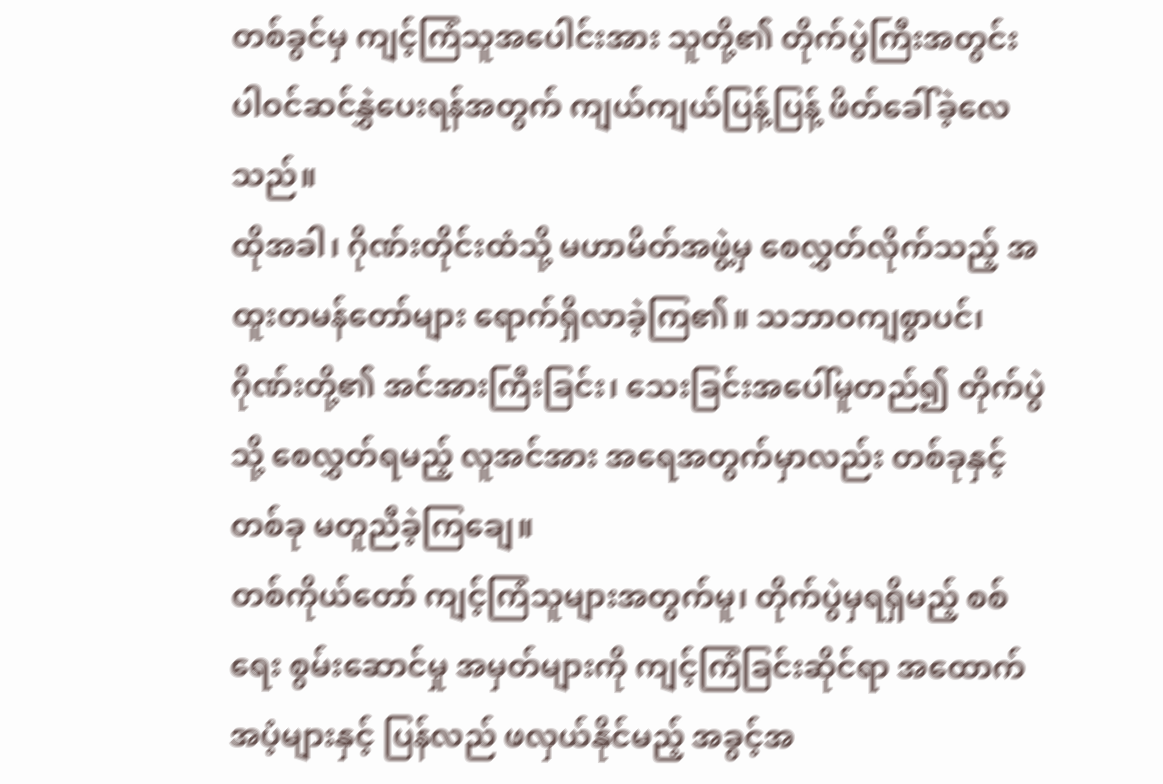တစ်ခွင်မှ ကျင့်ကြံသူအပေါင်းအား သူတို့၏ တိုက်ပွဲကြီးအတွင်း ပါဝင်ဆင်နွှဲပေးရန်အတွက် ကျယ်ကျယ်ပြန့်ပြန့် ဖိတ်ခေါ်ခဲ့လေသည်။
ထိုအခါ၊ ဂိုဏ်းတိုင်းထံသို့ မဟာမိတ်အဖွဲ့မှ စေလွှတ်လိုက်သည့် အထူးတမန်တော်များ ရောက်ရှိလာခဲ့ကြ၏။ သဘာဝကျစွာပင်၊ ဂိုဏ်းတို့၏ အင်အားကြီးခြင်း၊ သေးခြင်းအပေါ်မူတည်၍ တိုက်ပွဲသို့ စေလွှတ်ရမည့် လူအင်အား အရေအတွက်မှာလည်း တစ်ခုနှင့်တစ်ခု မတူညီခဲ့ကြချေ။
တစ်ကိုယ်တော် ကျင့်ကြံသူများအတွက်မူ၊ တိုက်ပွဲမှရရှိမည့် စစ်ရေး စွမ်းဆောင်မှု အမှတ်များကို ကျင့်ကြံခြင်းဆိုင်ရာ အထောက်အပံ့များနှင့် ပြန်လည် ဖလှယ်နိုင်မည့် အခွင့်အ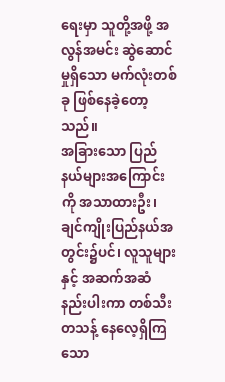ရေးမှာ သူတို့အဖို့ အလွန်အမင်း ဆွဲဆောင်မှုရှိသော မက်လုံးတစ်ခု ဖြစ်နေခဲ့တော့သည်။
အခြားသော ပြည်နယ်များအကြောင်းကို အသာထားဦး၊ ချင်ကျိုးပြည်နယ်အတွင်း၌ပင်၊ လူသူများနှင့် အဆက်အဆံနည်းပါးကာ တစ်သီးတသန့် နေလေ့ရှိကြသော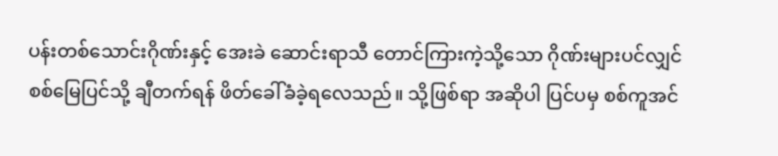ပန်းတစ်သောင်းဂိုဏ်းနှင့် အေးခဲ ဆောင်းရာသီ တောင်ကြားကဲ့သို့သော ဂိုဏ်းများပင်လျှင် စစ်မြေပြင်သို့ ချီတက်ရန် ဖိတ်ခေါ်ခံခဲ့ရလေသည်။ သို့ဖြစ်ရာ အဆိုပါ ပြင်ပမှ စစ်ကူအင်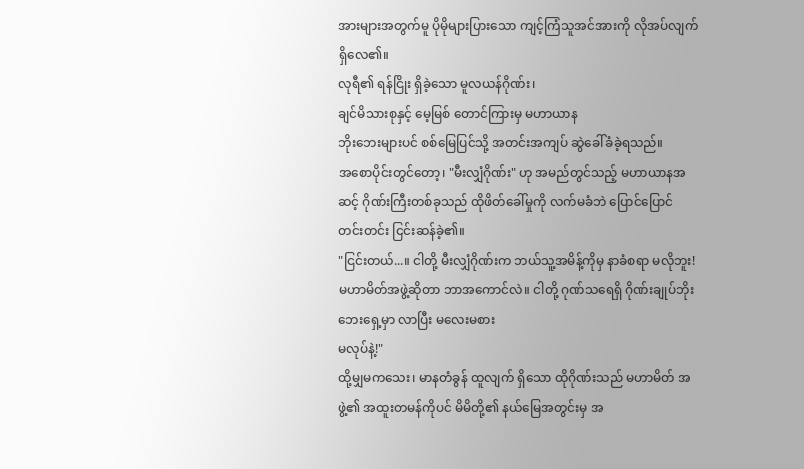အားများအတွက်မူ ပိုမိုများပြားသော ကျင့်ကြံသူအင်အားကို လိုအပ်လျက်ရှိလေ၏။
လုရီ၏ ရန်ငြိုး ရှိခဲ့သော မူလယန်ဂိုဏ်း၊
ချင်မိသားစုနှင့် မေ့မြစ် တောင်ကြားမှ မဟာယာန
ဘိုးဘေးများပင် စစ်မြေပြင်သို့ အတင်းအကျပ် ဆွဲခေါ်ခံခဲ့ရသည်။
အစောပိုင်းတွင်တော့၊ "မီးလျှံဂိုဏ်း" ဟု အမည်တွင်သည့် မဟာယာနအဆင့် ဂိုဏ်းကြီးတစ်ခုသည် ထိုဖိတ်ခေါ်မှုကို လက်မခံဘဲ ပြောင်ပြောင်တင်းတင်း ငြင်းဆန်ခဲ့၏။
"ငြင်းတယ်...။ ငါတို့ မီးလျှံဂိုဏ်းက ဘယ်သူ့အမိန့်ကိုမှ နာခံစရာ မလိုဘူး! မဟာမိတ်အဖွဲ့ဆိုတာ ဘာအကောင်လဲ။ ငါတို့ ဂုဏ်သရေရှိ ဂိုဏ်းချုပ်ဘိုးဘေးရှေ့မှာ လာပြီး မလေးမစား
မလုပ်နဲ့!"
ထို့မျှမကသေး၊ မာနတံခွန် ထူလျက် ရှိသော ထိုဂိုဏ်းသည် မဟာမိတ် အဖွဲ့၏ အထူးတမန်ကိုပင် မိမိတို့၏ နယ်မြေအတွင်းမှ အ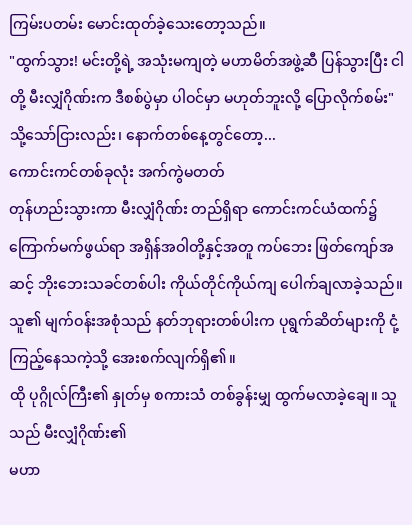ကြမ်းပတမ်း မောင်းထုတ်ခဲ့သေးတော့သည်။
"ထွက်သွား! မင်းတို့ရဲ့ အသုံးမကျတဲ့ မဟာမိတ်အဖွဲ့ဆီ ပြန်သွားပြီး ငါတို့ မီးလျှံဂိုဏ်းက ဒီစစ်ပွဲမှာ ပါဝင်မှာ မဟုတ်ဘူးလို့ ပြောလိုက်စမ်း"
သို့သော်ငြားလည်း၊ နောက်တစ်နေ့တွင်တော့...
ကောင်းကင်တစ်ခုလုံး အက်ကွဲမတတ်
တုန်ဟည်းသွားကာ မီးလျှံဂိုဏ်း တည်ရှိရာ ကောင်းကင်ယံထက်၌ ကြောက်မက်ဖွယ်ရာ အရှိန်အဝါတို့နှင့်အတူ ကပ်ဘေး ဖြတ်ကျော်အဆင့် ဘိုးဘေးသခင်တစ်ပါး ကိုယ်တိုင်ကိုယ်ကျ ပေါက်ချလာခဲ့သည်။
သူ၏ မျက်ဝန်းအစုံသည် နတ်ဘုရားတစ်ပါးက ပုရွက်ဆိတ်များကို ငုံ့ကြည့်နေသကဲ့သို့ အေးစက်လျက်ရှိ၏။
ထို ပုဂ္ဂိုလ်ကြီး၏ နှုတ်မှ စကားသံ တစ်ခွန်းမျှ ထွက်မလာခဲ့ချေ။ သူသည် မီးလျှံဂိုဏ်း၏
မဟာ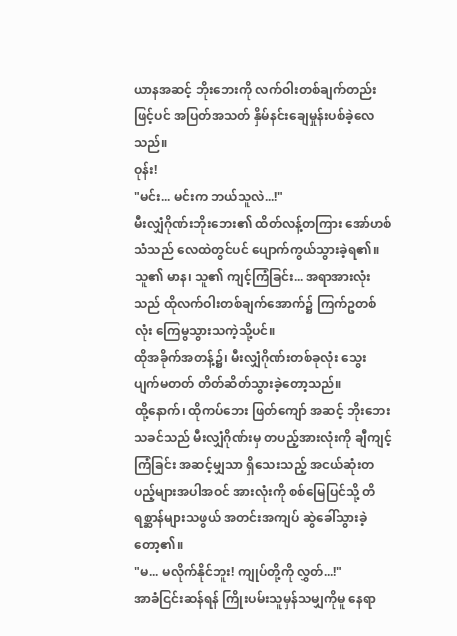ယာနအဆင့် ဘိုးဘေးကို လက်ဝါးတစ်ချက်တည်းဖြင့်ပင် အပြတ်အသတ် နှိမ်နင်းချေမှုန်းပစ်ခဲ့လေသည်။
ဝုန်း!
"မင်း... မင်းက ဘယ်သူလဲ...!"
မီးလျှံဂိုဏ်းဘိုးဘေး၏ ထိတ်လန့်တကြား အော်ဟစ်သံသည် လေထဲတွင်ပင် ပျောက်ကွယ်သွားခဲ့ရ၏။
သူ၏ မာန၊ သူ၏ ကျင့်ကြံခြင်း... အရာအားလုံးသည် ထိုလက်ဝါးတစ်ချက်အောက်၌ ကြက်ဥတစ်လုံး ကြေမွသွားသကဲ့သို့ပင်။
ထိုအခိုက်အတန့်၌၊ မီးလျှံဂိုဏ်းတစ်ခုလုံး သွေးပျက်မတတ် တိတ်ဆိတ်သွားခဲ့တော့သည်။
ထို့နောက်၊ ထိုကပ်ဘေး ဖြတ်ကျော် အဆင့် ဘိုးဘေးသခင်သည် မီးလျှံဂိုဏ်းမှ တပည့်အားလုံးကို ချီကျင့်ကြံခြင်း အဆင့်မျှသာ ရှိသေးသည့် အငယ်ဆုံးတပည့်များအပါအဝင် အားလုံးကို စစ်မြေပြင်သို့ တိရစ္ဆာန်များသဖွယ် အတင်းအကျပ် ဆွဲခေါ်သွားခဲ့တော့၏။
"မ... မလိုက်နိုင်ဘူး! ကျုပ်တို့ကို လွှတ်...!"
အာခံငြင်းဆန်ရန် ကြိုးပမ်းသူမှန်သမျှကိုမူ နေရာ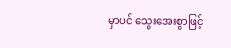မှာပင် သွေးအေးစွာဖြင့်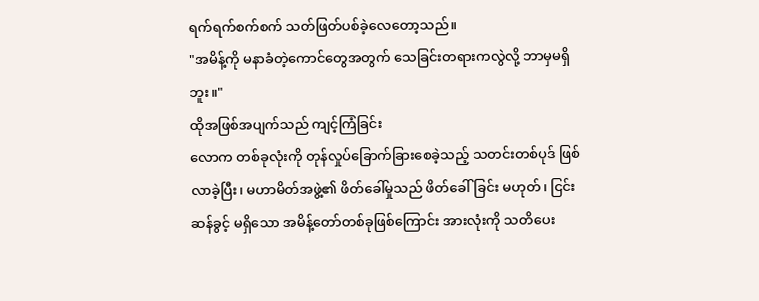ရက်ရက်စက်စက် သတ်ဖြတ်ပစ်ခဲ့လေတော့သည်။
"အမိန့်ကို မနာခံတဲ့ကောင်တွေအတွက် သေခြင်းတရားကလွဲလို့ ဘာမှမရှိဘူး။"
ထိုအဖြစ်အပျက်သည် ကျင့်ကြံခြင်း
လောက တစ်ခုလုံးကို တုန်လှုပ်ခြောက်ခြားစေခဲ့သည့် သတင်းတစ်ပုဒ် ဖြစ်လာခဲ့ပြီး၊ မဟာမိတ်အဖွဲ့၏ ဖိတ်ခေါ်မှုသည် ဖိတ်ခေါ်ခြင်း မဟုတ်၊ ငြင်းဆန်ခွင့် မရှိသော အမိန့်တော်တစ်ခုဖြစ်ကြောင်း အားလုံးကို သတိပေး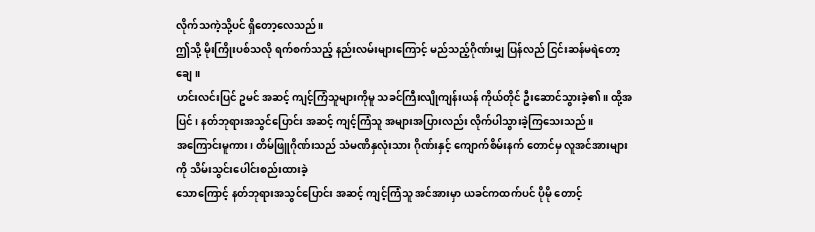လိုက်သကဲ့သို့ပင် ရှိတော့လေသည်။
ဤသို့ မိုးကြိုးပစ်သလို ရက်စက်သည့် နည်းလမ်းများကြောင့် မည်သည့်ဂိုဏ်းမျှ ပြန်လည် ငြင်းဆန်မရဲတော့ချေ။
ဟင်းလင်းပြင် ဥမင် အဆင့် ကျင့်ကြံသူများကိုမူ သခင်ကြီးလျိုကျန်းယန် ကိုယ်တိုင် ဦးဆောင်သွားခဲ့၏။ ထို့အပြင်၊ နတ်ဘုရားအသွင်ပြောင်း အဆင့် ကျင့်ကြံသူ အများအပြားလည်း လိုက်ပါသွားခဲ့ကြသေးသည်။
အကြောင်းမူကား၊ တိမ်ဖြူဂိုဏ်းသည် သံမဏိနှလုံးသား ဂိုဏ်းနှင့် ကျောက်စိမ်းနက် တောင်မှ လူအင်အားများကို သိမ်းသွင်းပေါင်းစည်းထားခဲ့
သောကြောင့် နတ်ဘုရားအသွင်ပြောင်း အဆင့် ကျင့်ကြံသူ အင်အားမှာ ယခင်ကထက်ပင် ပိုမို တောင့်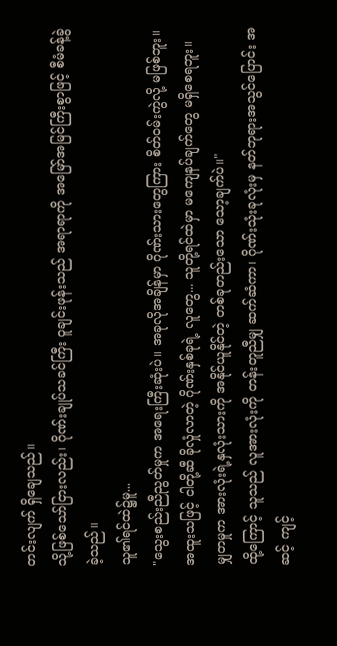တင်းလျက် ရှိချေသည်။
သို့ဖြစ်သော်ငြားလည်း၊ ဂိုဏ်းချုပ်သခင်ကြီး ဝူချင်းဖုန်းသည် အရာရာကို အမြော်အမြင်ကြီးစွာဖြင့် စီမံခန့်ခွဲခဲ့သည်။
သူ၏ရင်ထဲ၌မူ...
"သွေးစည်းညီညွတ်မှုက အရေးကြီးဆုံးပဲ။ အခုလိုအချိန်မှာ ဂိုဏ်းသားတွေကြား စိတ်ဝမ်းကွဲလို့ မဖြစ်ဘူး။ အထူးသဖြင့် ငါတို့ဆီ ခိုလှုံလာတဲ့ ဂိုဏ်းနှစ်ခုရဲ့ လူတွေ... သူတို့ရင်ထဲမှာ မကျေနပ်ချက်တွေ မရှိစေရဘူး။ မျှတမှုက အားလုံးရဲ့နှလုံးသားကို အနိုင်ယူနိုင်တဲ့ တစ်ခုတည်းသော သော့ချက်ပဲ။"
ထို့ကြောင့် သူသည် လူအားလုံးကို တန်းတူညီမျှ ဆက်ဆံကာ၊ ဂိုဏ်းသုံးခုလုံးမှ နတ်ဘုရားအသွင်ပြောင်း အဆင့် ကျင့်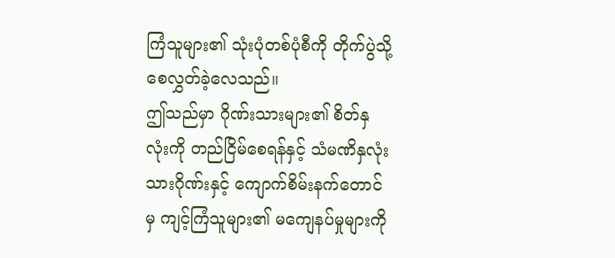ကြံသူများ၏ သုံးပုံတစ်ပုံစီကို တိုက်ပွဲသို့ စေလွှတ်ခဲ့လေသည်။
ဤသည်မှာ ဂိုဏ်းသားများ၏ စိတ်နှလုံးကို တည်ငြိမ်စေရန်နှင့် သံမဏိနှလုံးသားဂိုဏ်းနှင့် ကျောက်စိမ်းနက်တောင်မှ ကျင့်ကြံသူများ၏ မကျေနပ်မှုများကို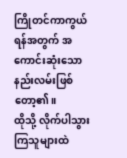ကြိုတင်ကာကွယ်ရန်အတွက် အကောင်းဆုံးသော နည်းလမ်းဖြစ်တော့၏။
ထိုသို့ လိုက်ပါသွားကြသူများထဲ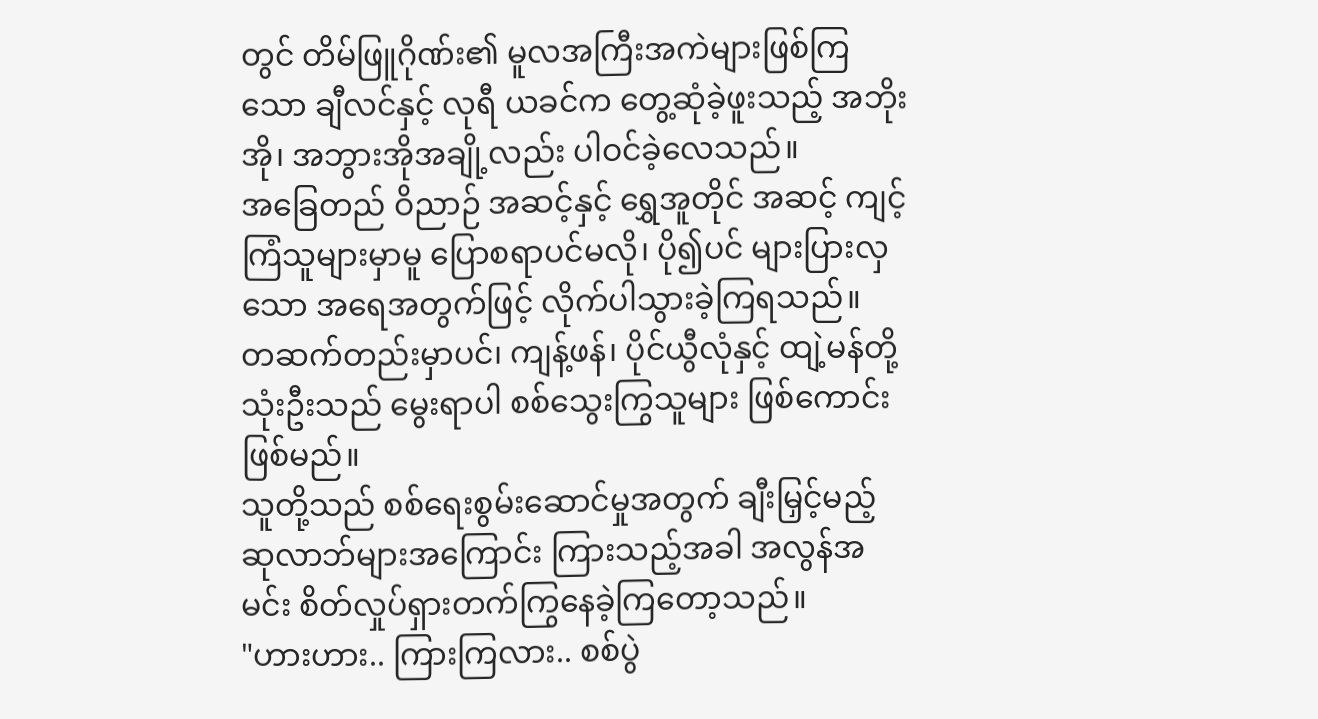တွင် တိမ်ဖြူဂိုဏ်း၏ မူလအကြီးအကဲများဖြစ်ကြသော ချီလင်နှင့် လုရီ ယခင်က တွေ့ဆုံခဲ့ဖူးသည့် အဘိုးအို၊ အဘွားအိုအချို့လည်း ပါဝင်ခဲ့လေသည်။
အခြေတည် ဝိညာဉ် အဆင့်နှင့် ရွှေအူတိုင် အဆင့် ကျင့်ကြံသူများမှာမူ ပြောစရာပင်မလို၊ ပို၍ပင် များပြားလှသော အရေအတွက်ဖြင့် လိုက်ပါသွားခဲ့ကြရသည်။
တဆက်တည်းမှာပင်၊ ကျန့်ဖန်၊ ပိုင်ယွီလုံနှင့် ထျဲ့မန်တို့သုံးဦးသည် မွေးရာပါ စစ်သွေးကြွသူများ ဖြစ်ကောင်းဖြစ်မည်။
သူတို့သည် စစ်ရေးစွမ်းဆောင်မှုအတွက် ချီးမြှင့်မည့် ဆုလာဘ်များအကြောင်း ကြားသည့်အခါ အလွန်အမင်း စိတ်လှုပ်ရှားတက်ကြွနေခဲ့ကြတော့သည်။
"ဟားဟား.. ကြားကြလား.. စစ်ပွဲ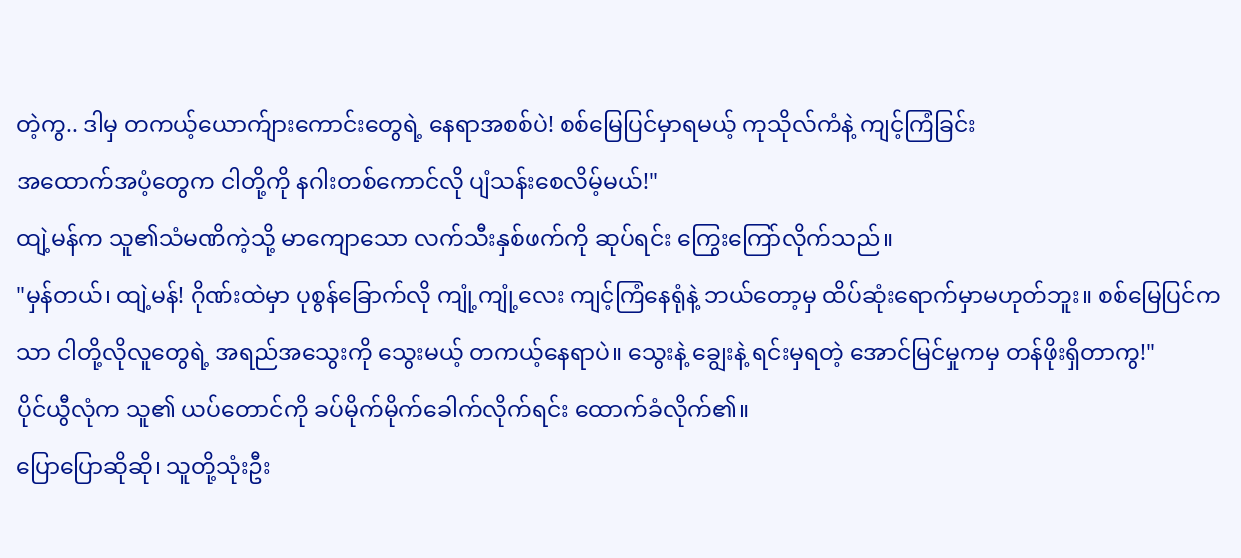တဲ့ကွ.. ဒါမှ တကယ့်ယောက်ျားကောင်းတွေရဲ့ နေရာအစစ်ပဲ! စစ်မြေပြင်မှာရမယ့် ကုသိုလ်ကံနဲ့ ကျင့်ကြံခြင်း
အထောက်အပံ့တွေက ငါတို့ကို နဂါးတစ်ကောင်လို ပျံသန်းစေလိမ့်မယ်!"
ထျဲ့မန်က သူ၏သံမဏိကဲ့သို့ မာကျောသော လက်သီးနှစ်ဖက်ကို ဆုပ်ရင်း ကြွေးကြော်လိုက်သည်။
"မှန်တယ်၊ ထျဲ့မန်! ဂိုဏ်းထဲမှာ ပုစွန်ခြောက်လို ကျုံ့ကျုံ့လေး ကျင့်ကြံနေရုံနဲ့ ဘယ်တော့မှ ထိပ်ဆုံးရောက်မှာမဟုတ်ဘူး။ စစ်မြေပြင်ကသာ ငါတို့လိုလူတွေရဲ့ အရည်အသွေးကို သွေးမယ့် တကယ့်နေရာပဲ။ သွေးနဲ့ ချွေးနဲ့ ရင်းမှရတဲ့ အောင်မြင်မှုကမှ တန်ဖိုးရှိတာကွ!"
ပိုင်ယွီလုံက သူ၏ ယပ်တောင်ကို ခပ်မိုက်မိုက်ခေါက်လိုက်ရင်း ထောက်ခံလိုက်၏။
ပြောပြောဆိုဆို၊ သူတို့သုံးဦး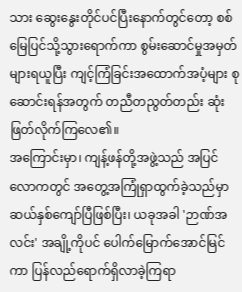သား ဆွေးနွေးတိုင်ပင်ပြီးနောက်တွင်တော့ စစ်မြေပြင်သို့သွားရောက်ကာ စွမ်းဆောင်မှုအမှတ်များရယူပြီး ကျင့်ကြံခြင်းအထောက်အပံ့များ စုဆောင်းရန်အတွက် တညီတညွတ်တည်း ဆုံးဖြတ်လိုက်ကြလေ၏။
အကြောင်းမှာ၊ ကျန့်ဖန်တို့အဖွဲ့သည် အပြင်လောကတွင် အတွေ့အကြုံရှာထွက်ခဲ့သည်မှာ ဆယ်နှစ်ကျော်ပြီဖြစ်ပြီး၊ ယခုအခါ 'ဉာဏ်အလင်း' အချို့ကိုပင် ပေါက်မြောက်အောင်မြင်ကာ ပြန်လည်ရောက်ရှိလာခဲ့ကြရာ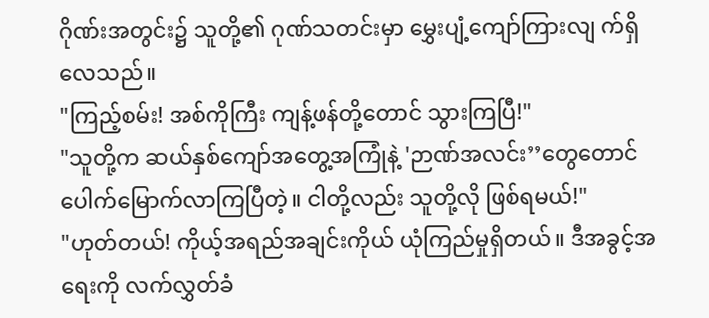ဂိုဏ်းအတွင်း၌ သူတို့၏ ဂုဏ်သတင်းမှာ မွှေးပျံ့ကျော်ကြားလျ က်ရှိလေသည်။
"ကြည့်စမ်း! အစ်ကိုကြီး ကျန့်ဖန်တို့တောင် သွားကြပြီ!"
"သူတို့က ဆယ်နှစ်ကျော်အတွေ့အကြုံနဲ့ 'ဉာဏ်အလင်း’’တွေတောင် ပေါက်မြောက်လာကြပြီတဲ့။ ငါတို့လည်း သူတို့လို ဖြစ်ရမယ်!"
"ဟုတ်တယ်! ကိုယ့်အရည်အချင်းကိုယ် ယုံကြည်မှုရှိတယ်။ ဒီအခွင့်အရေးကို လက်လွှတ်ခံ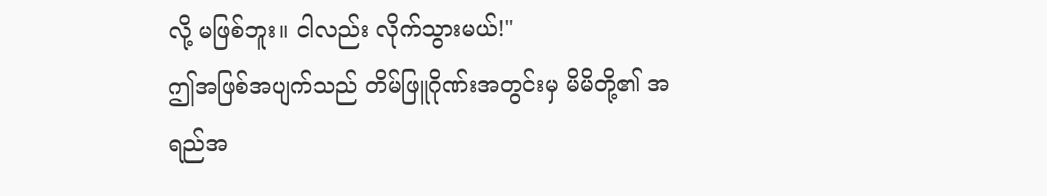လို့ မဖြစ်ဘူး။ ငါလည်း လိုက်သွားမယ်!"
ဤအဖြစ်အပျက်သည် တိမ်ဖြူဂိုဏ်းအတွင်းမှ မိမိတို့၏ အရည်အ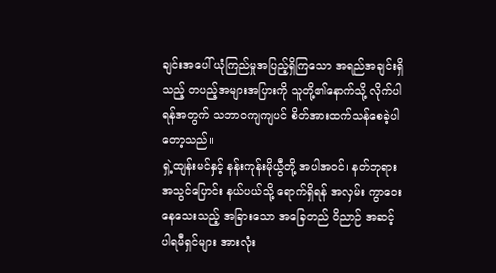ချင်းအပေါ် ယုံကြည်မှုအပြည့်ရှိကြသော အရည်အချင်းရှိသည့် တပည့်အများအပြားကို သူတို့၏နောက်သို့ လိုက်ပါရန်အတွက် သဘာဝကျကျပင် စိတ်အားထက်သန်စေခဲ့ပါတော့သည်။
ရှဲ့ထျန်းမင်နှင့် နန်းကုန်းမိုယွီတို့ အပါအဝင်၊ နတ်ဘုရားအသွင်ပြောင်း နယ်ပယ်သို့ ရောက်ရှိရန် အလှမ်း ကွာဝေးနေသေးသည့် အခြားသော အခြေတည် ဝိညာဉ် အဆင့် ပါရမီရှင်များ အားလုံး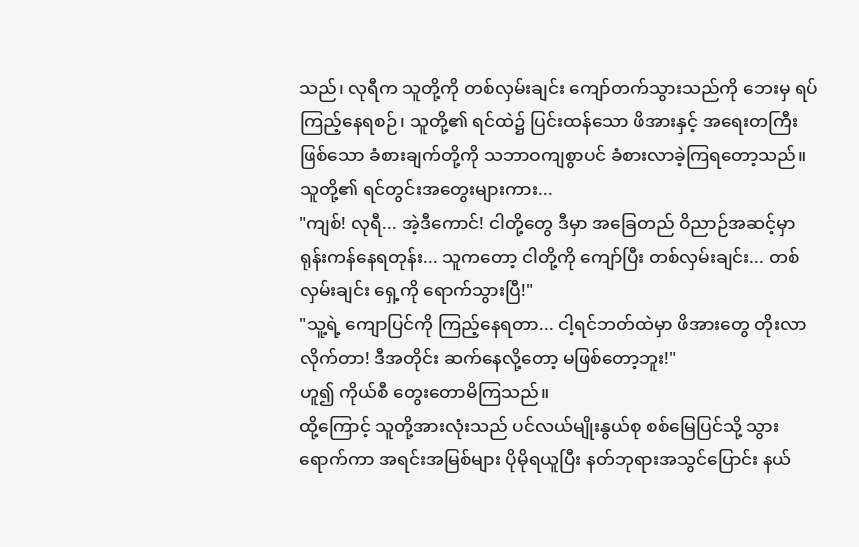သည်၊ လုရီက သူတို့ကို တစ်လှမ်းချင်း ကျော်တက်သွားသည်ကို ဘေးမှ ရပ်ကြည့်နေရစဉ်၊ သူတို့၏ ရင်ထဲ၌ ပြင်းထန်သော ဖိအားနှင့် အရေးတကြီး ဖြစ်သော ခံစားချက်တို့ကို သဘာဝကျစွာပင် ခံစားလာခဲ့ကြရတော့သည်။
သူတို့၏ ရင်တွင်းအတွေးများကား...
"ကျစ်! လုရီ... အဲ့ဒီကောင်! ငါတို့တွေ ဒီမှာ အခြေတည် ဝိညာဉ်အဆင့်မှာ ရုန်းကန်နေရတုန်း... သူကတော့ ငါတို့ကို ကျော်ပြီး တစ်လှမ်းချင်း... တစ်လှမ်းချင်း ရှေ့ကို ရောက်သွားပြီ!"
"သူ့ရဲ့ ကျောပြင်ကို ကြည့်နေရတာ... ငါ့ရင်ဘတ်ထဲမှာ ဖိအားတွေ တိုးလာလိုက်တာ! ဒီအတိုင်း ဆက်နေလို့တော့ မဖြစ်တော့ဘူး!"
ဟူ၍ ကိုယ်စီ တွေးတောမိကြသည်။
ထို့ကြောင့် သူတို့အားလုံးသည် ပင်လယ်မျိုးနွယ်စု စစ်မြေပြင်သို့ သွားရောက်ကာ အရင်းအမြစ်များ ပိုမိုရယူပြီး နတ်ဘုရားအသွင်ပြောင်း နယ်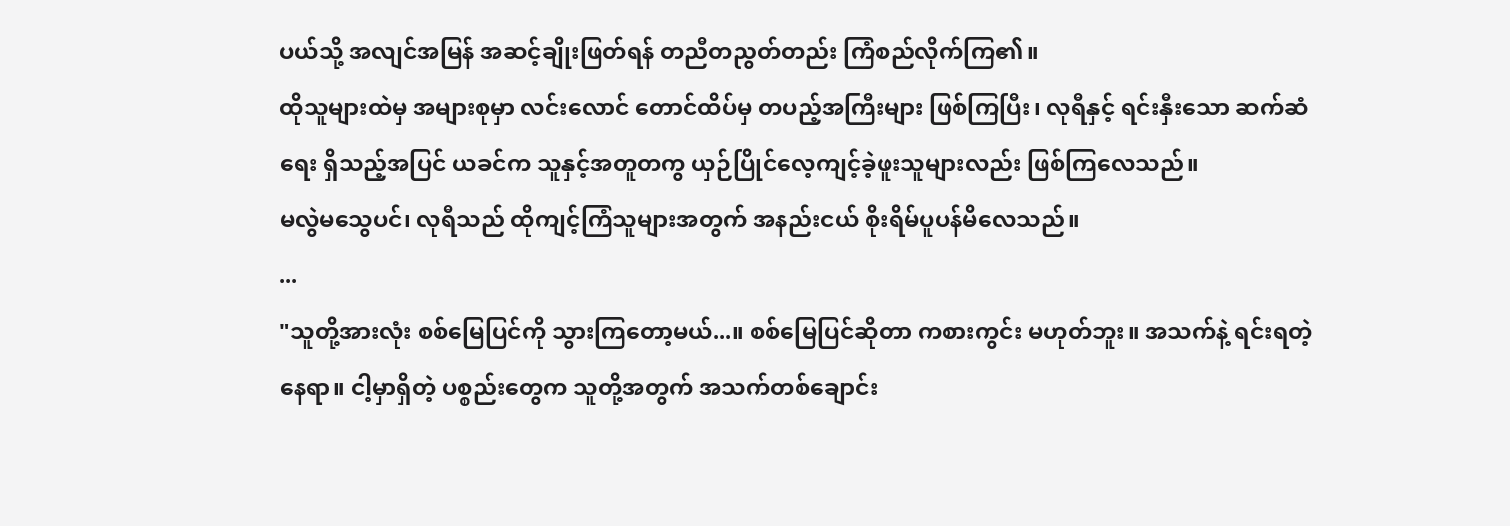ပယ်သို့ အလျင်အမြန် အဆင့်ချိုးဖြတ်ရန် တညီတညွတ်တည်း ကြံစည်လိုက်ကြ၏။
ထိုသူများထဲမှ အများစုမှာ လင်းလောင် တောင်ထိပ်မှ တပည့်အကြီးများ ဖြစ်ကြပြီး၊ လုရီနှင့် ရင်းနှီးသော ဆက်ဆံရေး ရှိသည့်အပြင် ယခင်က သူနှင့်အတူတကွ ယှဉ်ပြိုင်လေ့ကျင့်ခဲ့ဖူးသူများလည်း ဖြစ်ကြလေသည်။
မလွဲမသွေပင်၊ လုရီသည် ထိုကျင့်ကြံသူများအတွက် အနည်းငယ် စိုးရိမ်ပူပန်မိလေသည်။
...
"သူတို့အားလုံး စစ်မြေပြင်ကို သွားကြတော့မယ်...။ စစ်မြေပြင်ဆိုတာ ကစားကွင်း မဟုတ်ဘူး။ အသက်နဲ့ ရင်းရတဲ့ နေရာ။ ငါ့မှာရှိတဲ့ ပစ္စည်းတွေက သူတို့အတွက် အသက်တစ်ချောင်း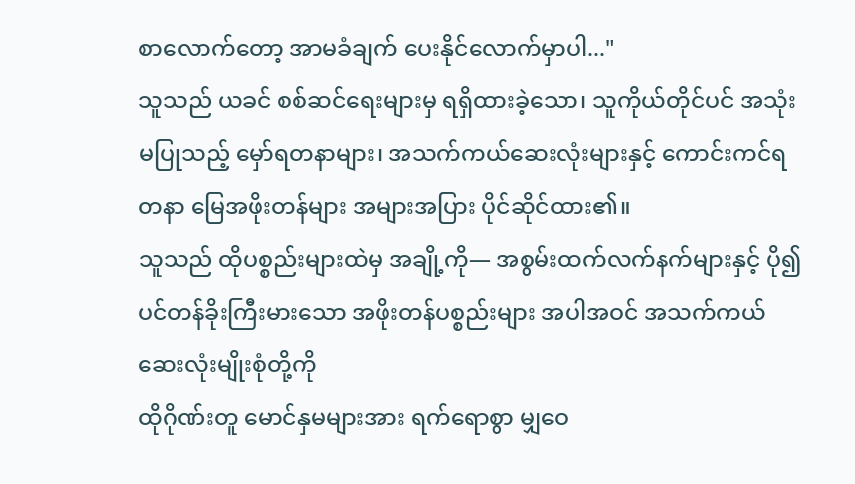စာလောက်တော့ အာမခံချက် ပေးနိုင်လောက်မှာပါ..."
သူသည် ယခင် စစ်ဆင်ရေးများမှ ရရှိထားခဲ့သော၊ သူကိုယ်တိုင်ပင် အသုံးမပြုသည့် မှော်ရတနာများ၊ အသက်ကယ်ဆေးလုံးများနှင့် ကောင်းကင်ရတနာ မြေအဖိုးတန်များ အများအပြား ပိုင်ဆိုင်ထား၏။
သူသည် ထိုပစ္စည်းများထဲမှ အချို့ကို— အစွမ်းထက်လက်နက်များနှင့် ပို၍ပင်တန်ခိုးကြီးမားသော အဖိုးတန်ပစ္စည်းများ အပါအဝင် အသက်ကယ်ဆေးလုံးမျိုးစုံတို့ကို
ထိုဂိုဏ်းတူ မောင်နှမများအား ရက်ရောစွာ မျှဝေ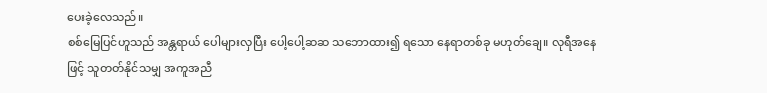ပေးခဲ့လေသည်။
စစ်မြေပြင်ဟူသည် အန္တရာယ် ပေါများလှပြီး ပေါ့ပေါ့ဆဆ သဘောထား၍ ရသော နေရာတစ်ခု မဟုတ်ချေ။ လုရီအနေဖြင့် သူတတ်နိုင်သမျှ အကူအညီ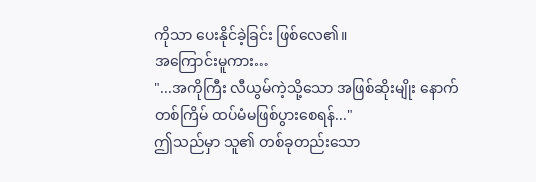ကိုသာ ပေးနိုင်ခဲ့ခြင်း ဖြစ်လေ၏။
အကြောင်းမူကား…
"...အကိုကြီး လီယွမ်ကဲ့သို့သော အဖြစ်ဆိုးမျိုး နောက်တစ်ကြိမ် ထပ်မံမဖြစ်ပွားစေရန်..."
ဤသည်မှာ သူ၏ တစ်ခုတည်းသော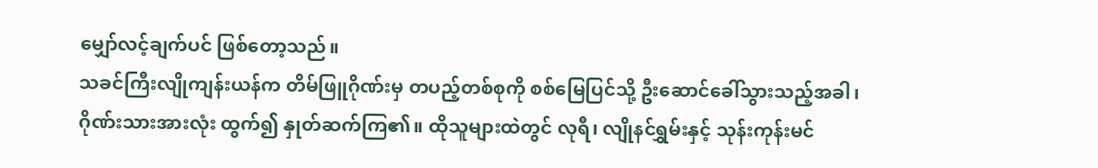မျှော်လင့်ချက်ပင် ဖြစ်တော့သည်။
သခင်ကြီးလျိုကျန်းယန်က တိမ်ဖြူဂိုဏ်းမှ တပည့်တစ်စုကို စစ်မြေပြင်သို့ ဦးဆောင်ခေါ်သွားသည့်အခါ၊ ဂိုဏ်းသားအားလုံး ထွက်၍ နှုတ်ဆက်ကြ၏။ ထိုသူများထဲတွင် လုရီ၊ လျိုနင်ရွှမ်းနှင့် သုန်းကုန်းမင်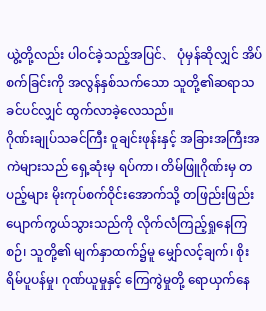ယွဲ့တို့လည်း ပါဝင်ခဲ့သည့်အပြင်、 ပုံမှန်ဆိုလျှင် အိပ်စက်ခြင်းကို အလွန်နှစ်သက်သော သူတို့၏ဆရာသခင်ပင်လျှင် ထွက်လာခဲ့လေသည်။
ဂိုဏ်းချုပ်သခင်ကြီး ဝူချင်းဖုန်းနှင့် အခြားအကြီးအကဲများသည် ရှေ့ဆုံးမှ ရပ်ကာ၊ တိမ်ဖြူဂိုဏ်းမှ တပည့်များ မိုးကုပ်စက်ဝိုင်းအောက်သို့ တဖြည်းဖြည်း ပျောက်ကွယ်သွားသည်ကို လိုက်လံကြည့်ရှုနေကြစဉ်၊ သူတို့၏ မျက်နှာထက်၌မူ မျှော်လင့်ချက်၊ စိုးရိမ်ပူပန်မှု၊ ဂုဏ်ယူမှုနှင့် ကြေကွဲမှုတို့ ရောယှက်နေ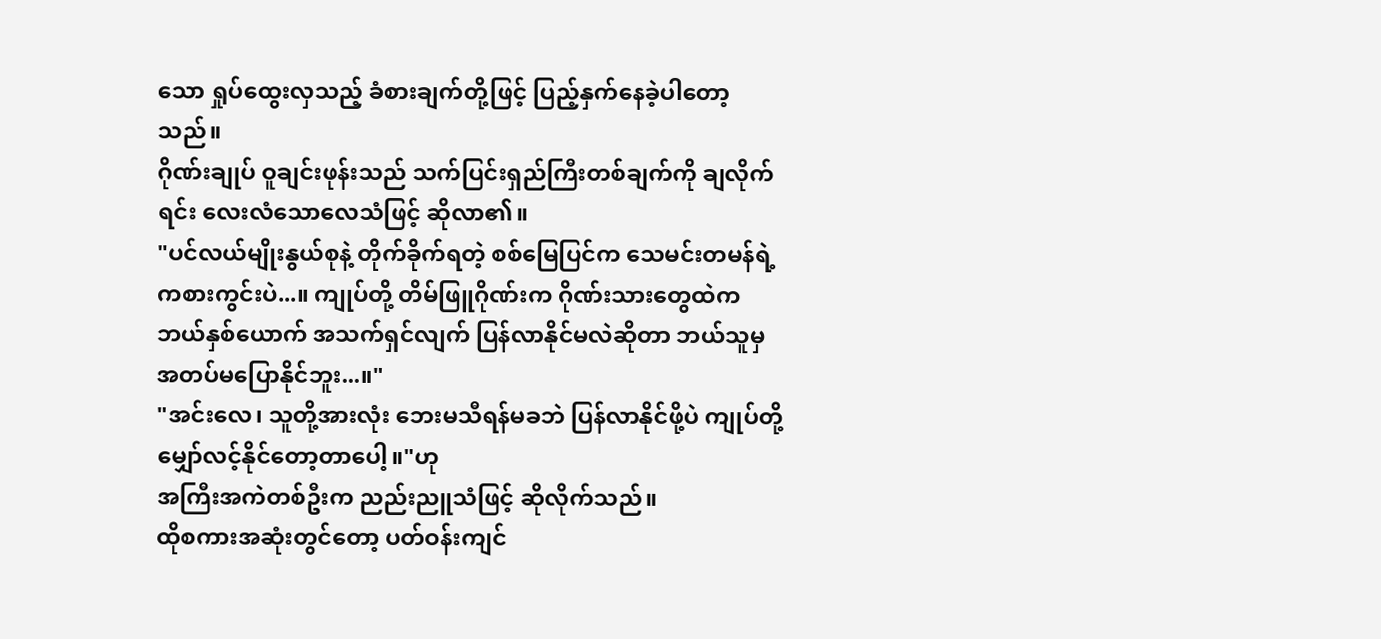သော ရှုပ်ထွေးလှသည့် ခံစားချက်တို့ဖြင့် ပြည့်နှက်နေခဲ့ပါတော့သည်။
ဂိုဏ်းချုပ် ဝူချင်းဖုန်းသည် သက်ပြင်းရှည်ကြီးတစ်ချက်ကို ချလိုက်ရင်း လေးလံသောလေသံဖြင့် ဆိုလာ၏။
"ပင်လယ်မျိုးနွယ်စုနဲ့ တိုက်ခိုက်ရတဲ့ စစ်မြေပြင်က သေမင်းတမန်ရဲ့ ကစားကွင်းပဲ...။ ကျုပ်တို့ တိမ်ဖြူဂိုဏ်းက ဂိုဏ်းသားတွေထဲက ဘယ်နှစ်ယောက် အသက်ရှင်လျက် ပြန်လာနိုင်မလဲဆိုတာ ဘယ်သူမှ အတပ်မပြောနိုင်ဘူး...။"
"အင်းလေ၊ သူတို့အားလုံး ဘေးမသီရန်မခဘဲ ပြန်လာနိုင်ဖို့ပဲ ကျုပ်တို့ မျှော်လင့်နိုင်တော့တာပေါ့။"ဟု
အကြီးအကဲတစ်ဦးက ညည်းညူသံဖြင့် ဆိုလိုက်သည်။
ထိုစကားအဆုံးတွင်တော့ ပတ်ဝန်းကျင်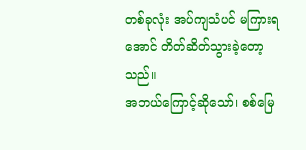တစ်ခုလုံး အပ်ကျသံပင် မကြားရအောင် တိတ်ဆိတ်သွားခဲ့တော့သည်။
အဘယ်ကြောင့်ဆိုသော်၊ စစ်မြေ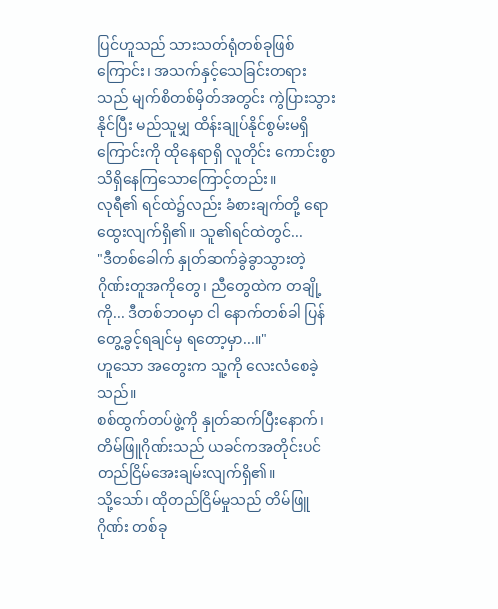ပြင်ဟူသည် သားသတ်ရုံတစ်ခုဖြစ်ကြောင်း၊ အသက်နှင့်သေခြင်းတရားသည် မျက်စိတစ်မှိတ်အတွင်း ကွဲပြားသွားနိုင်ပြီး မည်သူမျှ ထိန်းချုပ်နိုင်စွမ်းမရှိကြောင်းကို ထိုနေရာရှိ လူတိုင်း ကောင်းစွာသိရှိနေကြသောကြောင့်တည်း။
လုရီ၏ ရင်ထဲ၌လည်း ခံစားချက်တို့ ရောထွေးလျက်ရှိ၏။ သူ၏ရင်ထဲတွင်...
"ဒီတစ်ခေါက် နှုတ်ဆက်ခွဲခွာသွားတဲ့ ဂိုဏ်းတူအကိုတွေ၊ ညီတွေထဲက တချို့ကို... ဒီတစ်ဘဝမှာ ငါ နောက်တစ်ခါ ပြန်တွေ့ခွင့်ရချင်မှ ရတော့မှာ...။"
ဟူသော အတွေးက သူ့ကို လေးလံစေခဲ့သည်။
စစ်ထွက်တပ်ဖွဲ့ကို နှုတ်ဆက်ပြီးနောက်၊ တိမ်ဖြူဂိုဏ်းသည် ယခင်ကအတိုင်းပင် တည်ငြိမ်အေးချမ်းလျက်ရှိ၏။
သို့သော်၊ ထိုတည်ငြိမ်မှုသည် တိမ်ဖြူဂိုဏ်း တစ်ခု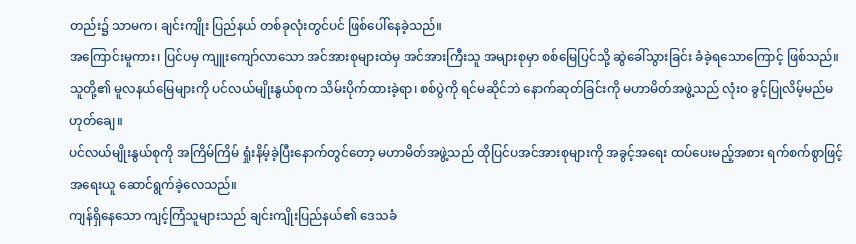တည်း၌ သာမက၊ ချင်းကျိုး ပြည်နယ် တစ်ခုလုံးတွင်ပင် ဖြစ်ပေါ်နေခဲ့သည်။
အကြောင်းမူကား၊ ပြင်ပမှ ကျူးကျော်လာသော အင်အားစုများထဲမှ အင်အားကြီးသူ အများစုမှာ စစ်မြေပြင်သို့ ဆွဲခေါ်သွားခြင်း ခံခဲ့ရသောကြောင့် ဖြစ်သည်။
သူတို့၏ မူလနယ်မြေများကို ပင်လယ်မျိုးနွယ်စုက သိမ်းပိုက်ထားခဲ့ရာ၊ စစ်ပွဲကို ရင်မဆိုင်ဘဲ နောက်ဆုတ်ခြင်းကို မဟာမိတ်အဖွဲ့သည် လုံးဝ ခွင့်ပြုလိမ့်မည်မဟုတ်ချေ။
ပင်လယ်မျိုးနွယ်စုကို အကြိမ်ကြိမ် ရှုံးနိမ့်ခဲ့ပြီးနောက်တွင်တော့ မဟာမိတ်အဖွဲ့သည် ထိုပြင်ပအင်အားစုများကို အခွင့်အရေး ထပ်ပေးမည့်အစား ရက်စက်စွာဖြင့် အရေးယူ ဆောင်ရွက်ခဲ့လေသည်။
ကျန်ရှိနေသော ကျင့်ကြံသူများသည် ချင်းကျိုးပြည်နယ်၏ ဒေသခံ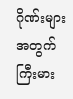ဂိုဏ်းများအတွက် ကြီးမား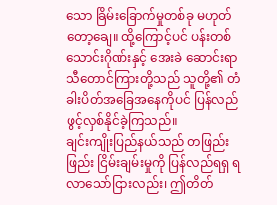သော ခြိမ်းခြောက်မှုတစ်ခု မဟုတ်တော့ချေ။ ထို့ကြောင့်ပင် ပန်းတစ်သောင်းဂိုဏ်းနှင့် အေးခဲ ဆောင်းရာသီတောင်ကြားတို့သည် သူတို့၏ တံခါးပိတ်အခြေအနေကိုပင် ပြန်လည်ဖွင့်လှစ်နိုင်ခဲ့ကြသည်။
ချင်းကျိုးပြည်နယ်သည် တဖြည်းဖြည်း ငြိမ်းချမ်းမှုကို ပြန်လည်ရရှ ရလာသော်ငြားလည်း၊ ဤတိတ်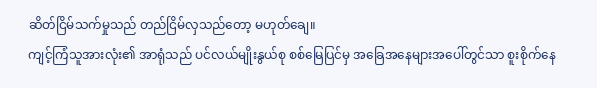ဆိတ်ငြိမ်သက်မှုသည် တည်ငြိမ်လှသည်တော့ မဟုတ်ချေ။
ကျင့်ကြံသူအားလုံး၏ အာရုံသည် ပင်လယ်မျိုးနွယ်စု စစ်မြေပြင်မှ အခြေအနေများအပေါ်တွင်သာ စူးစိုက်နေ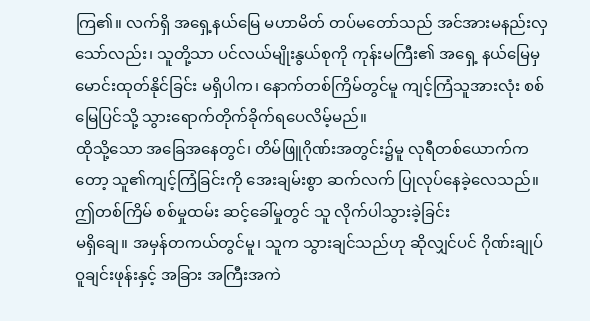ကြ၏။ လက်ရှိ အရှေ့နယ်မြေ မဟာမိတ် တပ်မတော်သည် အင်အားမနည်းလှသော်လည်း၊ သူတို့သာ ပင်လယ်မျိုးနွယ်စုကို ကုန်းမကြီး၏ အရှေ့ နယ်မြေမှ မောင်းထုတ်နိုင်ခြင်း မရှိပါက၊ နောက်တစ်ကြိမ်တွင်မူ ကျင့်ကြံသူအားလုံး စစ်မြေပြင်သို့ သွားရောက်တိုက်ခိုက်ရပေလိမ့်မည်။
ထိုသို့သော အခြေအနေတွင်၊ တိမ်ဖြူဂိုဏ်းအတွင်း၌မူ လုရီတစ်ယောက်ကတော့ သူ၏ကျင့်ကြံခြင်းကို အေးချမ်းစွာ ဆက်လက် ပြုလုပ်နေခဲ့လေသည်။
ဤတစ်ကြိမ် စစ်မှုထမ်း ဆင့်ခေါ်မှုတွင် သူ လိုက်ပါသွားခဲ့ခြင်း
မရှိချေ။ အမှန်တကယ်တွင်မူ၊ သူက သွားချင်သည်ဟု ဆိုလျှင်ပင် ဂိုဏ်းချုပ် ဝူချင်းဖုန်းနှင့် အခြား အကြီးအကဲ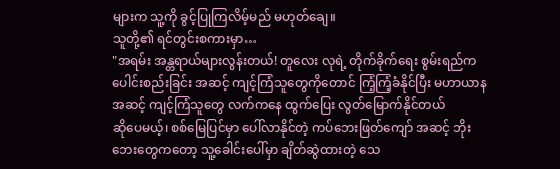များက သူ့ကို ခွင့်ပြုကြလိမ့်မည် မဟုတ်ချေ။
သူတို့၏ ရင်တွင်းစကားမှာ…
"အရမ်း အန္တရာယ်များလွန်းတယ်! တူလေး လုရဲ့ တိုက်ခိုက်ရေး စွမ်းရည်က ပေါင်းစည်းခြင်း အဆင့် ကျင့်ကြံသူတွေကိုတောင် ကြံ့ကြံ့ခံနိုင်ပြီး မဟာယာနအဆင့် ကျင့်ကြံသူတွေ လက်ကနေ ထွက်ပြေး လွတ်မြောက်နိုင်တယ်
ဆိုပေမယ့်၊ စစ်မြေပြင်မှာ ပေါ်လာနိုင်တဲ့ ကပ်ဘေးဖြတ်ကျော် အဆင့် ဘိုးဘေးတွေကတော့ သူ့ခေါင်းပေါ်မှာ ချိတ်ဆွဲထားတဲ့ သေ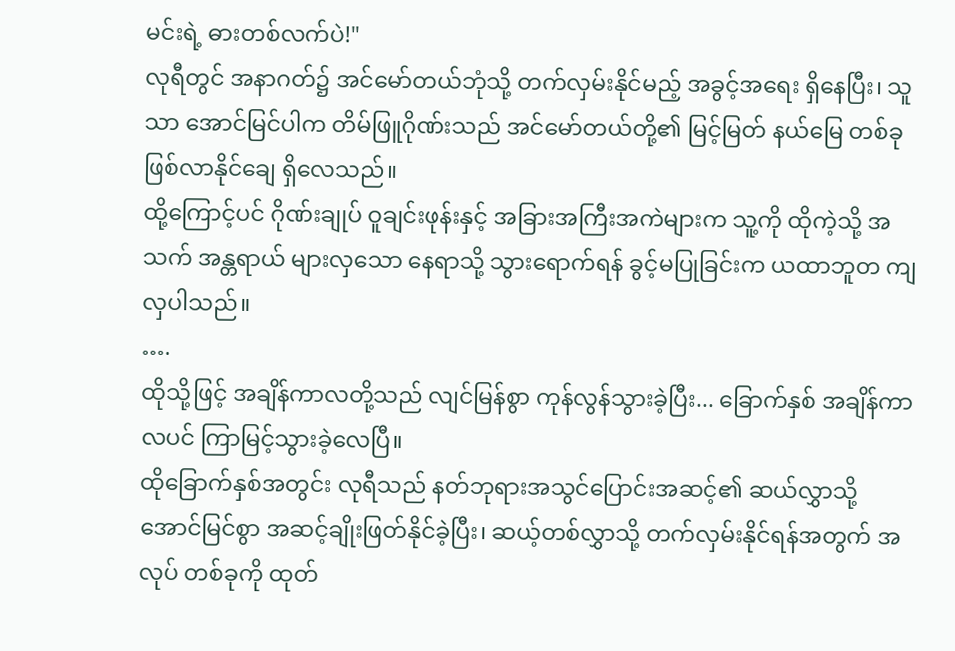မင်းရဲ့ ဓားတစ်လက်ပဲ!"
လုရီတွင် အနာဂတ်၌ အင်မော်တယ်ဘုံသို့ တက်လှမ်းနိုင်မည့် အခွင့်အရေး ရှိနေပြီး၊ သူသာ အောင်မြင်ပါက တိမ်ဖြူဂိုဏ်းသည် အင်မော်တယ်တို့၏ မြင့်မြတ် နယ်မြေ တစ်ခု ဖြစ်လာနိုင်ချေ ရှိလေသည်။
ထို့ကြောင့်ပင် ဂိုဏ်းချုပ် ဝူချင်းဖုန်းနှင့် အခြားအကြီးအကဲများက သူ့ကို ထိုကဲ့သို့ အသက် အန္တရာယ် များလှသော နေရာသို့ သွားရောက်ရန် ခွင့်မပြုခြင်းက ယထာဘူတ ကျလှပါသည်။
….
ထိုသို့ဖြင့် အချိန်ကာလတို့သည် လျင်မြန်စွာ ကုန်လွန်သွားခဲ့ပြီး... ခြောက်နှစ် အချိန်ကာလပင် ကြာမြင့်သွားခဲ့လေပြီ။
ထိုခြောက်နှစ်အတွင်း လုရီသည် နတ်ဘုရားအသွင်ပြောင်းအဆင့်၏ ဆယ်လွှာသို့ အောင်မြင်စွာ အဆင့်ချိုးဖြတ်နိုင်ခဲ့ပြီး၊ ဆယ့်တစ်လွှာသို့ တက်လှမ်းနိုင်ရန်အတွက် အလုပ် တစ်ခုကို ထုတ်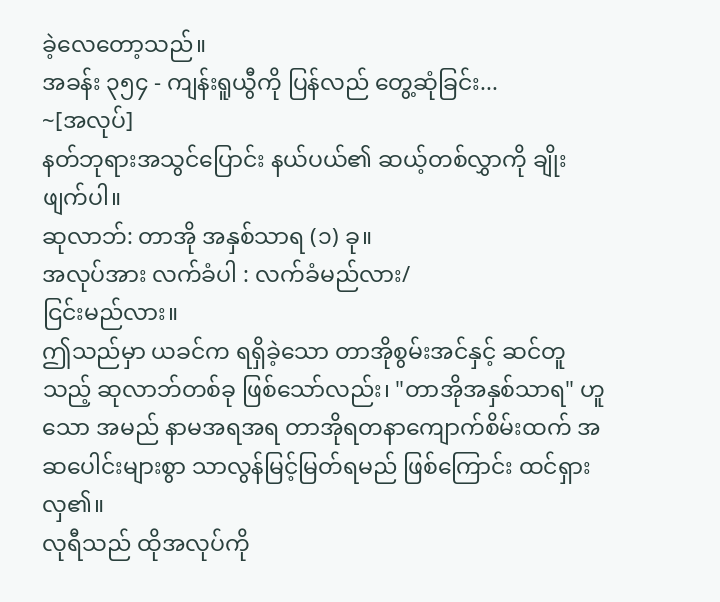ခဲ့လေတော့သည်။
အခန်း ၃၅၄ - ကျန်းရူယွီကို ပြန်လည် တွေ့ဆုံခြင်း...
~[အလုပ်]
နတ်ဘုရားအသွင်ပြောင်း နယ်ပယ်၏ ဆယ့်တစ်လွှာကို ချိုးဖျက်ပါ။
ဆုလာဘ်: တာအို အနှစ်သာရ (၁) ခု။
အလုပ်အား လက်ခံပါ : လက်ခံမည်လား/
ငြင်းမည်လား။
ဤသည်မှာ ယခင်က ရရှိခဲ့သော တာအိုစွမ်းအင်နှင့် ဆင်တူသည့် ဆုလာဘ်တစ်ခု ဖြစ်သော်လည်း၊ "တာအိုအနှစ်သာရ" ဟူသော အမည် နာမအရအရ တာအိုရတနာကျောက်စိမ်းထက် အဆပေါင်းများစွာ သာလွန်မြင့်မြတ်ရမည် ဖြစ်ကြောင်း ထင်ရှားလှ၏။
လုရီသည် ထိုအလုပ်ကို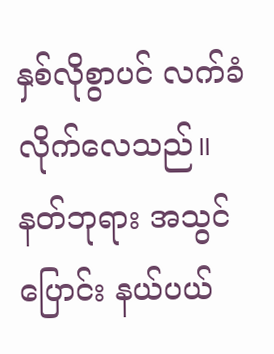နှစ်လိုစွာပင် လက်ခံလိုက်လေသည်။
နတ်ဘုရား အသွင်ပြောင်း နယ်ပယ်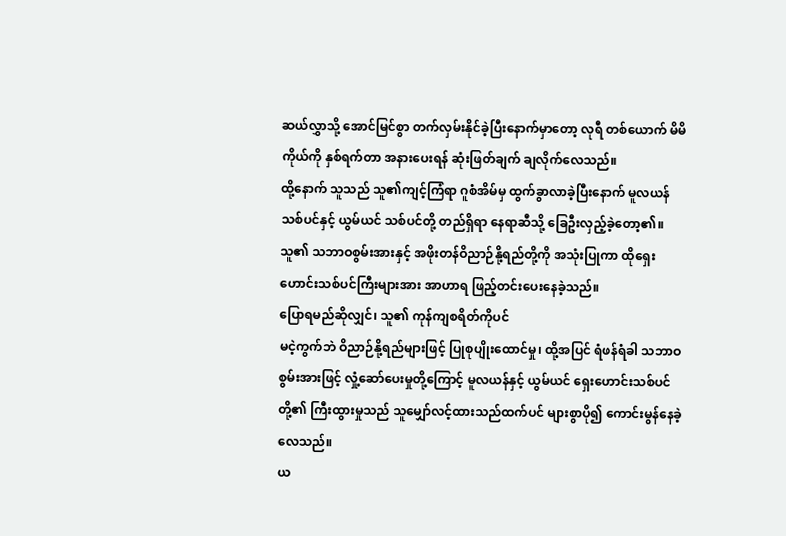ဆယ်လွှာသို့ အောင်မြင်စွာ တက်လှမ်းနိုင်ခဲ့ပြီးနောက်မှာတော့ လုရီ တစ်ယောက် မိမိကိုယ်ကို နှစ်ရက်တာ အနားပေးရန် ဆုံးဖြတ်ချက် ချလိုက်လေသည်။
ထို့နောက် သူသည် သူ၏ကျင့်ကြံရာ ဂူစံအိမ်မှ ထွက်ခွာလာခဲ့ပြီးနောက် မူလယန် သစ်ပင်နှင့် ယွမ်ယင် သစ်ပင်တို့ တည်ရှိရာ နေရာဆီသို့ ခြေဦးလှည့်ခဲ့တော့၏။
သူ၏ သဘာဝစွမ်းအားနှင့် အဖိုးတန်ဝိညာဉ်နို့ရည်တို့ကို အသုံးပြုကာ ထိုရှေးဟောင်းသစ်ပင်ကြီးများအား အာဟာရ ဖြည့်တင်းပေးနေခဲ့သည်။
ပြောရမည်ဆိုလျှင်၊ သူ၏ ကုန်ကျစရိတ်ကိုပင်
မငဲ့ကွက်ဘဲ ဝိညာဉ်နို့ရည်များဖြင့် ပြုစုပျိုးထောင်မှု၊ ထို့အပြင် ရံဖန်ရံခါ သဘာဝစွမ်းအားဖြင့် လှုံ့ဆော်ပေးမှုတို့ကြောင့် မူလယန်နှင့် ယွမ်ယင် ရှေးဟောင်းသစ်ပင်တို့၏ ကြီးထွားမှုသည် သူမျှော်လင့်ထားသည်ထက်ပင် များစွာပို၍ ကောင်းမွန်နေခဲ့လေသည်။
ယ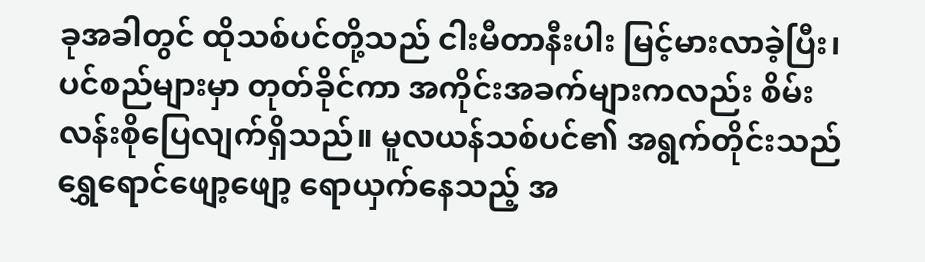ခုအခါတွင် ထိုသစ်ပင်တို့သည် ငါးမီတာနီးပါး မြင့်မားလာခဲ့ပြီး၊ ပင်စည်များမှာ တုတ်ခိုင်ကာ အကိုင်းအခက်များကလည်း စိမ်းလန်းစိုပြေလျက်ရှိသည်။ မူလယန်သစ်ပင်၏ အရွက်တိုင်းသည် ရွှေရောင်ဖျော့ဖျော့ ရောယှက်နေသည့် အ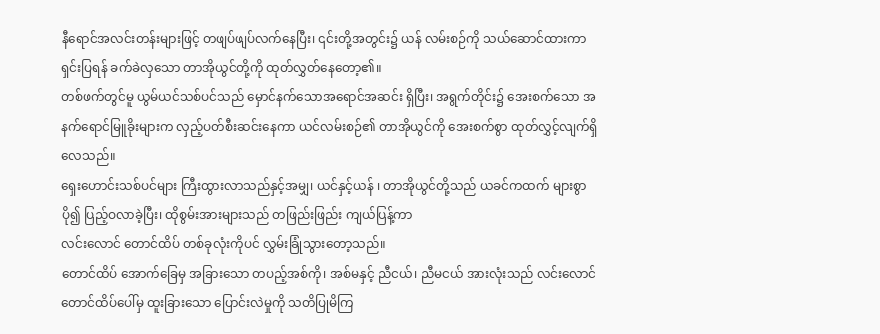နီရောင်အလင်းတန်းများဖြင့် တဖျပ်ဖျပ်လက်နေပြီး၊ ၎င်းတို့အတွင်း၌ ယန် လမ်းစဉ်ကို သယ်ဆောင်ထားကာ ရှင်းပြရန် ခက်ခဲလှသော တာအိုယွင်တို့ကို ထုတ်လွှတ်နေတော့၏။
တစ်ဖက်တွင်မူ ယွမ်ယင်သစ်ပင်သည် မှောင်နက်သောအရောင်အဆင်း ရှိပြီး၊ အရွက်တိုင်း၌ အေးစက်သော အနက်ရောင်မြူခိုးများက လှည့်ပတ်စီးဆင်းနေကာ ယင်လမ်းစဉ်၏ တာအိုယွင်ကို အေးစက်စွာ ထုတ်လွှင့်လျက်ရှိလေသည်။
ရှေးဟောင်းသစ်ပင်များ ကြီးထွားလာသည်နှင့်အမျှ၊ ယင်နှင့်ယန် ၊ တာအိုယွင်တို့သည် ယခင်ကထက် များစွာပို၍ ပြည့်ဝလာခဲ့ပြီး၊ ထိုစွမ်းအားများသည် တဖြည်းဖြည်း ကျယ်ပြန့်ကာ
လင်းလောင် တောင်ထိပ် တစ်ခုလုံးကိုပင် လွှမ်းခြုံသွားတော့သည်။
တောင်ထိပ် အောက်ခြေမှ အခြားသော တပည့်အစ်ကို၊ အစ်မနှင့် ညီငယ်၊ ညီမငယ် အားလုံးသည် လင်းလောင် တောင်ထိပ်ပေါ်မှ ထူးခြားသော ပြောင်းလဲမှုကို သတိပြုမိကြ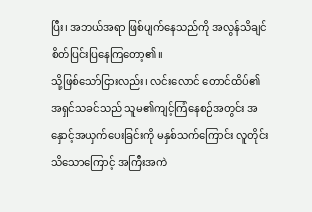ပြီး၊ အဘယ်အရာ ဖြစ်ပျက်နေသည်ကို အလွန်သိချင်စိတ်ပြင်းပြနေကြတော့၏။
သို့ဖြစ်သော်ငြားလည်း၊ လင်းလောင် တောင်ထိပ်၏ အရှင်သခင်သည် သူမ၏ကျင့်ကြံနေစဉ်အတွင်း အနှောင့်အယှက်ပေးခြင်းကို မနှစ်သက်ကြောင်း လူတိုင်းသိသောကြောင့် အကြီးအကဲ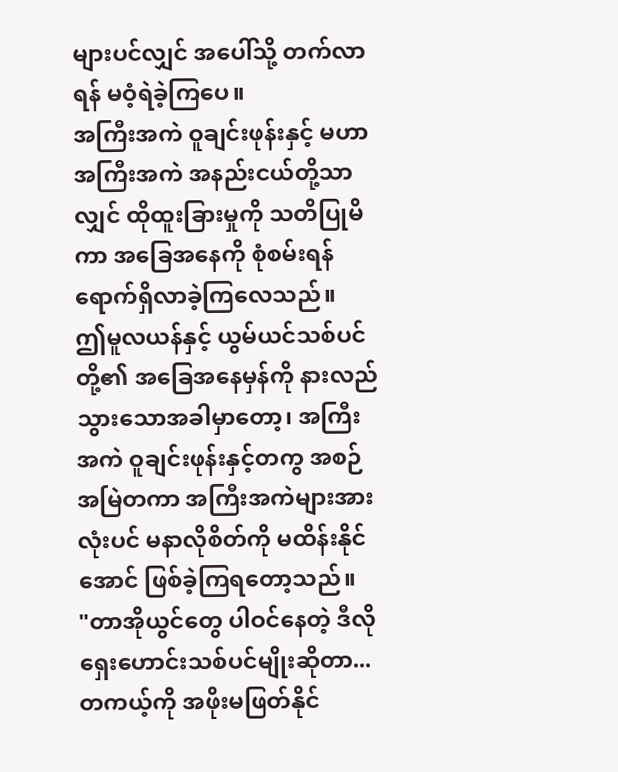များပင်လျှင် အပေါ်သို့ တက်လာရန် မဝံ့ရဲခဲ့ကြပေ။
အကြီးအကဲ ဝူချင်းဖုန်းနှင့် မဟာ အကြီးအကဲ အနည်းငယ်တို့သာလျှင် ထိုထူးခြားမှုကို သတိပြုမိကာ အခြေအနေကို စုံစမ်းရန် ရောက်ရှိလာခဲ့ကြလေသည်။
ဤမူလယန်နှင့် ယွမ်ယင်သစ်ပင်တို့၏ အခြေအနေမှန်ကို နားလည်သွားသောအခါမှာတော့၊ အကြီးအကဲ ဝူချင်းဖုန်းနှင့်တကွ အစဉ်အမြဲတကာ အကြီးအကဲများအားလုံးပင် မနာလိုစိတ်ကို မထိန်းနိုင်အောင် ဖြစ်ခဲ့ကြရတော့သည်။
"တာအိုယွင်တွေ ပါဝင်နေတဲ့ ဒီလိုရှေးဟောင်းသစ်ပင်မျိုးဆိုတာ... တကယ့်ကို အဖိုးမဖြတ်နိုင်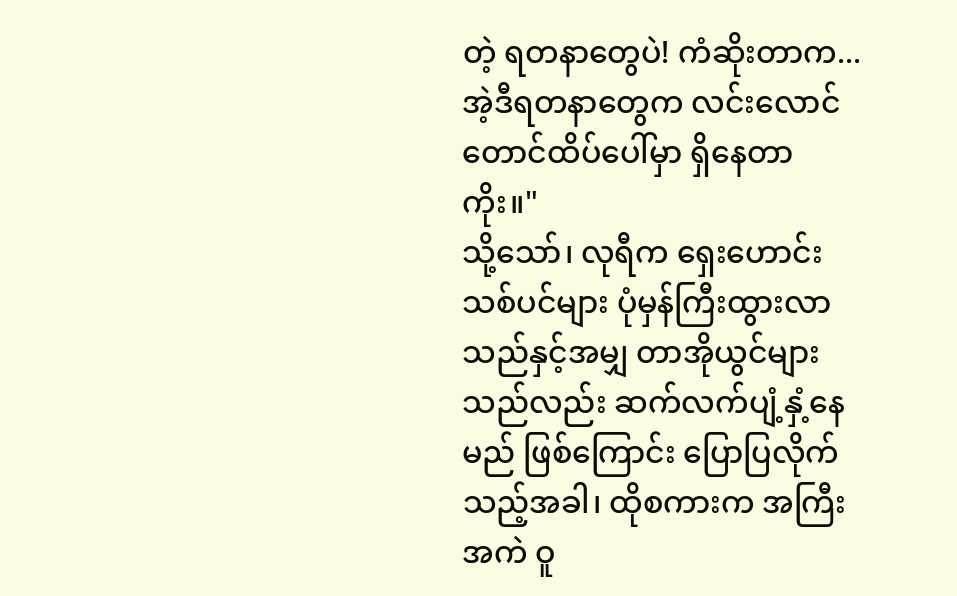တဲ့ ရတနာတွေပဲ! ကံဆိုးတာက... အဲ့ဒီရတနာတွေက လင်းလောင် တောင်ထိပ်ပေါ်မှာ ရှိနေတာကိုး။"
သို့သော်၊ လုရီက ရှေးဟောင်းသစ်ပင်များ ပုံမှန်ကြီးထွားလာသည်နှင့်အမျှ တာအိုယွင်များသည်လည်း ဆက်လက်ပျံ့နှံ့နေမည် ဖြစ်ကြောင်း ပြောပြလိုက်သည့်အခါ၊ ထိုစကားက အကြီးအကဲ ဝူ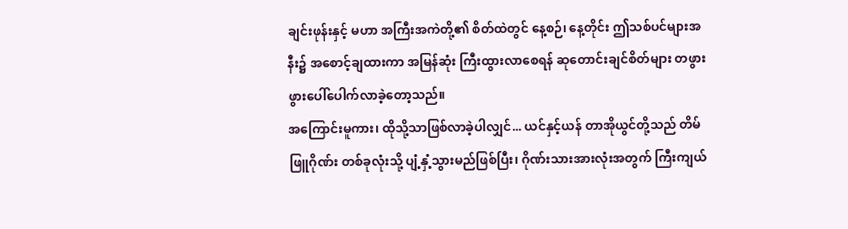ချင်းဖုန်းနှင့် မဟာ အကြီးအကဲတို့၏ စိတ်ထဲတွင် နေ့စဉ်၊ နေ့တိုင်း ဤသစ်ပင်များအနီး၌ အစောင့်ချထားကာ အမြန်ဆုံး ကြီးထွားလာစေရန် ဆုတောင်းချင်စိတ်များ တဖွားဖွားပေါ်ပေါက်လာခဲ့တော့သည်။
အကြောင်းမူကား၊ ထိုသို့သာဖြစ်လာခဲ့ပါလျှင်... ယင်နှင့်ယန် တာအိုယွင်တို့သည် တိမ်ဖြူဂိုဏ်း တစ်ခုလုံးသို့ ပျံ့နှံ့သွားမည်ဖြစ်ပြီး၊ ဂိုဏ်းသားအားလုံးအတွက် ကြီးကျယ်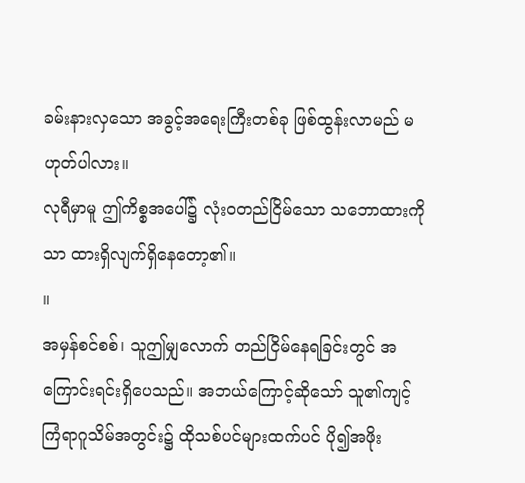ခမ်းနားလှသော အခွင့်အရေးကြီးတစ်ခု ဖြစ်ထွန်းလာမည် မဟုတ်ပါလား။
လုရီမှာမူ ဤကိစ္စအပေါ်၌ လုံးဝတည်ငြိမ်သော သဘောထားကိုသာ ထားရှိလျက်ရှိနေတော့၏။
။
အမှန်စင်စစ်၊ သူဤမျှလောက် တည်ငြိမ်နေရခြင်းတွင် အကြောင်းရင်းရှိပေသည်။ အဘယ်ကြောင့်ဆိုသော် သူ၏ကျင့်ကြံရာဂူသိမ်အတွင်း၌ ထိုသစ်ပင်များထက်ပင် ပို၍အဖိုး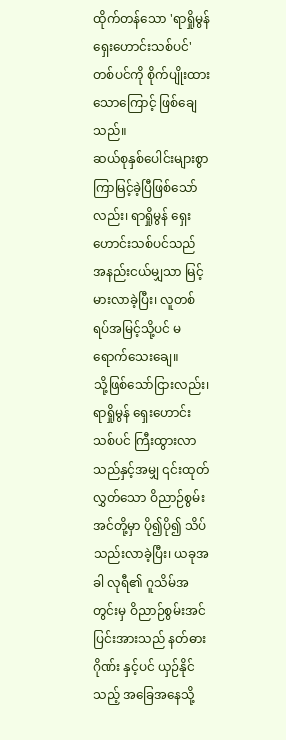ထိုက်တန်သော 'ရာရှိုမွန် ရှေးဟောင်းသစ်ပင်'တစ်ပင်ကို စိုက်ပျိုးထားသောကြောင့် ဖြစ်ချေသည်။
ဆယ်စုနှစ်ပေါင်းများစွာ ကြာမြင့်ခဲ့ပြီဖြစ်သော်လည်း၊ ရာရှိုမွန် ရှေးဟောင်းသစ်ပင်သည် အနည်းငယ်မျှသာ မြင့်မားလာခဲ့ပြီး၊ လူတစ်ရပ်အမြင့်သို့ပင် မရောက်သေးချေ။
သို့ဖြစ်သော်ငြားလည်း၊ ရာရှိုမွန် ရှေးဟောင်းသစ်ပင် ကြီးထွားလာသည်နှင့်အမျှ ၎င်းထုတ်လွှတ်သော ဝိညာဉ်စွမ်းအင်တို့မှာ ပို၍ပို၍ သိပ်သည်းလာခဲ့ပြီး၊ ယခုအခါ လုရီ၏ ဂူသိမ်အတွင်းမှ ဝိညာဉ်စွမ်းအင် ပြင်းအားသည် နတ်ဓား ဂိုဏ်း နှင့်ပင် ယှဉ်နိုင်သည့် အခြေအနေသို့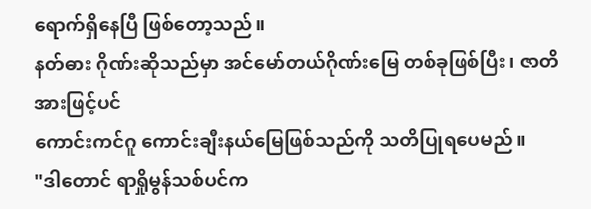ရောက်ရှိနေပြီ ဖြစ်တော့သည်။
နတ်ဓား ဂိုဏ်းဆိုသည်မှာ အင်မော်တယ်ဂိုဏ်းမြေ တစ်ခုဖြစ်ပြီး၊ ဇာတိအားဖြင့်ပင်
ကောင်းကင်ဂူ ကောင်းချီးနယ်မြေဖြစ်သည်ကို သတိပြုရပေမည်။
"ဒါတောင် ရာရှိုမွန်သစ်ပင်က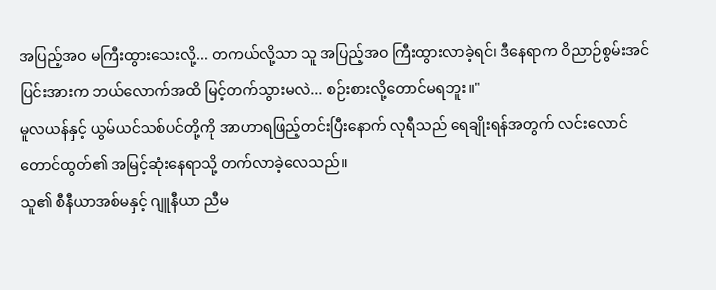အပြည့်အဝ မကြီးထွားသေးလို့... တကယ်လို့သာ သူ အပြည့်အဝ ကြီးထွားလာခဲ့ရင်၊ ဒီနေရာက ဝိညာဉ်စွမ်းအင်ပြင်းအားက ဘယ်လောက်အထိ မြင့်တက်သွားမလဲ... စဉ်းစားလို့တောင်မရဘူး။"
မူလယန်နှင့် ယွမ်ယင်သစ်ပင်တို့ကို အာဟာရဖြည့်တင်းပြီးနောက် လုရီသည် ရေချိုးရန်အတွက် လင်းလောင် တောင်ထွတ်၏ အမြင့်ဆုံးနေရာသို့ တက်လာခဲ့လေသည်။
သူ၏ စီနီယာအစ်မနှင့် ဂျူနီယာ ညီမ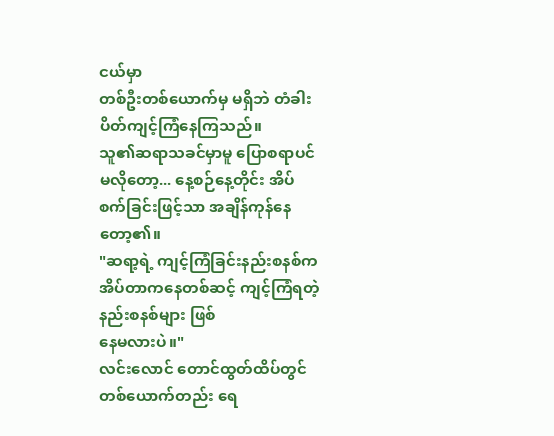ငယ်မှာ
တစ်ဦးတစ်ယောက်မှ မရှိဘဲ တံခါးပိတ်ကျင့်ကြံနေကြသည်။
သူ၏ဆရာသခင်မှာမူ ပြောစရာပင်မလိုတော့... နေ့စဉ်နေ့တိုင်း အိပ်စက်ခြင်းဖြင့်သာ အချိန်ကုန်နေတော့၏။
"ဆရာ့ရဲ့ ကျင့်ကြံခြင်းနည်းစနစ်က အိပ်တာကနေတစ်ဆင့် ကျင့်ကြံရတဲ့ နည်းစနစ်များ ဖြစ်
နေမလားပဲ။"
လင်းလောင် တောင်ထွတ်ထိပ်တွင် တစ်ယောက်တည်း ရေ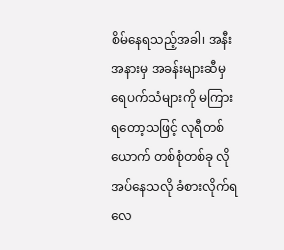စိမ်နေရသည့်အခါ၊ အနီးအနားမှ အခန်းများဆီမှ ရေပက်သံများကို မကြားရတော့သဖြင့် လုရီတစ်ယောက် တစ်စုံတစ်ခု လိုအပ်နေသလို ခံစားလိုက်ရလေ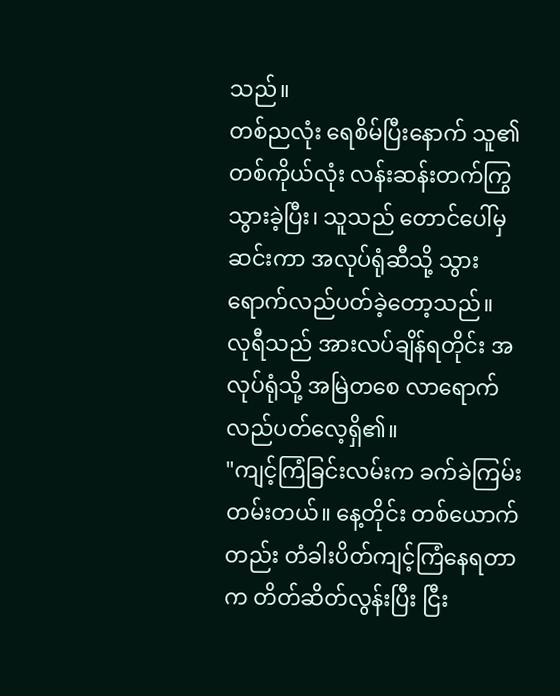သည်။
တစ်ညလုံး ရေစိမ်ပြီးနောက် သူ၏တစ်ကိုယ်လုံး လန်းဆန်းတက်ကြွသွားခဲ့ပြီး၊ သူသည် တောင်ပေါ်မှဆင်းကာ အလုပ်ရုံဆီသို့ သွားရောက်လည်ပတ်ခဲ့တော့သည်။
လုရီသည် အားလပ်ချိန်ရတိုင်း အလုပ်ရုံသို့ အမြဲတစေ လာရောက်လည်ပတ်လေ့ရှိ၏။
"ကျင့်ကြံခြင်းလမ်းက ခက်ခဲကြမ်းတမ်းတယ်။ နေ့တိုင်း တစ်ယောက်တည်း တံခါးပိတ်ကျင့်ကြံနေရတာက တိတ်ဆိတ်လွန်းပြီး ငြီး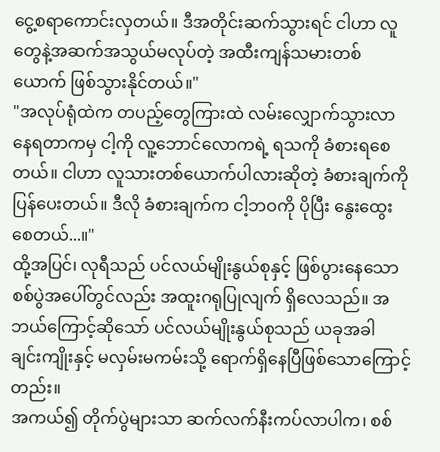ငွေ့စရာကောင်းလှတယ်။ ဒီအတိုင်းဆက်သွားရင် ငါဟာ လူတွေနဲ့အဆက်အသွယ်မလုပ်တဲ့ အထီးကျန်သမားတစ်ယောက် ဖြစ်သွားနိုင်တယ်။"
"အလုပ်ရုံထဲက တပည့်တွေကြားထဲ လမ်းလျှောက်သွားလာနေရတာကမှ ငါ့ကို လူ့ဘောင်လောကရဲ့ ရသကို ခံစားရစေတယ်။ ငါဟာ လူသားတစ်ယောက်ပါလားဆိုတဲ့ ခံစားချက်ကို ပြန်ပေးတယ်။ ဒီလို ခံစားချက်က ငါ့ဘဝကို ပိုပြီး နွေးထွေးစေတယ်...။"
ထို့အပြင်၊ လုရီသည် ပင်လယ်မျိုးနွယ်စုနှင့် ဖြစ်ပွားနေသော စစ်ပွဲအပေါ်တွင်လည်း အထူးဂရုပြုလျက် ရှိလေသည်။ အဘယ်ကြောင့်ဆိုသော် ပင်လယ်မျိုးနွယ်စုသည် ယခုအခါ
ချင်းကျိုးနှင့် မလှမ်းမကမ်းသို့ ရောက်ရှိနေပြီဖြစ်သောကြောင့်တည်း။
အကယ်၍ တိုက်ပွဲများသာ ဆက်လက်နီးကပ်လာပါက၊ စစ်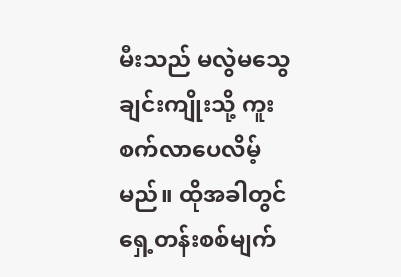မီးသည် မလွဲမသွေ ချင်းကျိုးသို့ ကူးစက်လာပေလိမ့်မည်။ ထိုအခါတွင် ရှေ့တန်းစစ်မျက်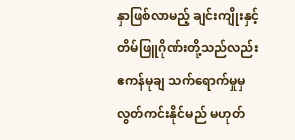နှာဖြစ်လာမည့် ချင်းကျိုးနှင့် တိမ်ဖြူဂိုဏ်းတို့သည်လည်း ဧကန်မုချ သက်ရောက်မှုမှ လွတ်ကင်းနိုင်မည် မဟုတ်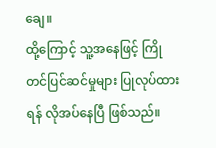ချေ။
ထို့ကြောင့် သူ့အနေဖြင့် ကြိုတင်ပြင်ဆင်မှုများ ပြုလုပ်ထားရန် လိုအပ်နေပြီ ဖြစ်သည်။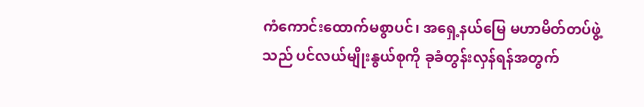ကံကောင်းထောက်မစွာပင်၊ အရှေ့နယ်မြေ မဟာမိတ်တပ်ဖွဲ့သည် ပင်လယ်မျိုးနွယ်စုကို ခုခံတွန်းလှန်ရန်အတွက်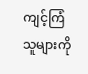ကျင့်ကြံသူများကို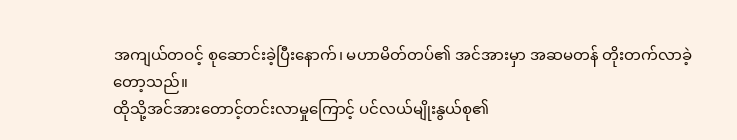အကျယ်တဝင့် စုဆောင်းခဲ့ပြီးနောက်၊ မဟာမိတ်တပ်၏ အင်အားမှာ အဆမတန် တိုးတက်လာခဲ့တော့သည်။
ထိုသို့အင်အားတောင့်တင်းလာမှုကြောင့် ပင်လယ်မျိုးနွယ်စု၏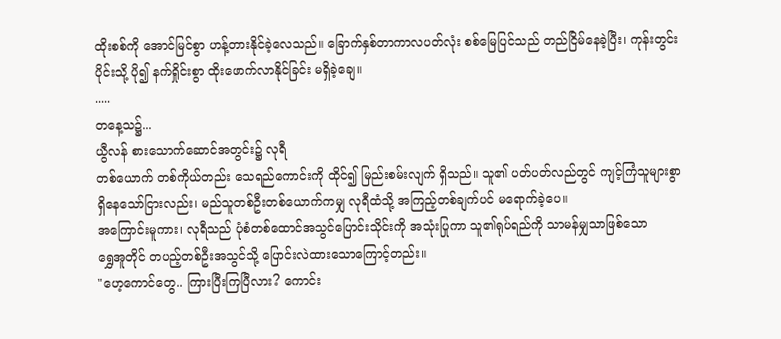ထိုးစစ်ကို အောင်မြင်စွာ ဟန့်တားနိုင်ခဲ့လေသည်။ ခြောက်နှစ်တာကာလပတ်လုံး စစ်မြေပြင်သည် တည်ငြိမ်နေခဲ့ပြီး၊ ကုန်းတွင်းပိုင်းသို့ ပို၍ နက်ရှိုင်းစွာ ထိုးဖောက်လာနိုင်ခြင်း မရှိခဲ့ချေ။
.....
တနေ့သ၌...
ယွီလန် စားသောက်ဆောင်အတွင်း၌ လုရီ
တစ်ယောက် တစ်ကိုယ်တည်း သေရည်ကောင်းကို ထိုင်၍ မြည်းစမ်းလျက် ရှိသည်။ သူ၏ ပတ်ပတ်လည်တွင် ကျင့်ကြံသူများစွာ ရှိနေသော်ငြားလည်း၊ မည်သူတစ်ဦးတစ်ယောက်ကမျှ လုရီထံသို့ အကြည့်တစ်ချက်ပင် မရောက်ခဲ့ပေ။
အကြောင်းမူကား၊ လုရီသည် ပုံစံတစ်ထောင်အသွင်ပြောင်းသိုင်းကို အသုံးပြုကာ သူ၏ရုပ်ရည်ကို သာမန်မျှသာဖြစ်သော
ရွှေအူတိုင် တပည့်တစ်ဦးအသွင်သို့ ပြောင်းလဲထားသောကြောင့်တည်း။
"ဟေ့ကောင်တွေ.. ကြားပြီးကြပြီလား? ကောင်း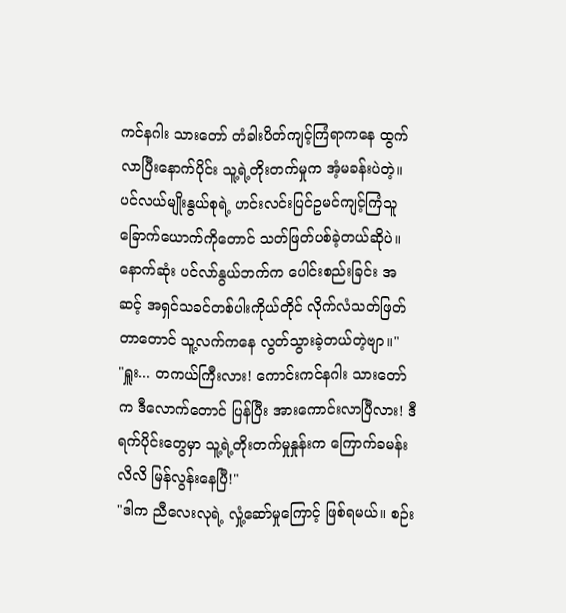ကင်နဂါး သားတော် တံခါးပိတ်ကျင့်ကြံရာကနေ ထွက်လာပြီးနောက်ပိုင်း သူ့ရဲ့တိုးတက်မှုက အံ့မခန်းပဲတဲ့။ ပင်လယ်မျိုးနွယ်စုရဲ့ ဟင်းလင်းပြင်ဥမင်ကျင့်ကြံသူ ခြောက်ယောက်ကိုတောင် သတ်ဖြတ်ပစ်ခဲ့တယ်ဆိုပဲ။ နောက်ဆုံး ပင်လာ်နွယ်ဘက်က ပေါင်းစည်းခြင်း အဆင့် အရှင်သခင်တစ်ပါးကိုယ်တိုင် လိုက်လံသတ်ဖြတ်တာတောင် သူ့လက်ကနေ လွတ်သွားခဲ့တယ်တဲ့ဗျာ။"
"ရှူး... တကယ်ကြီးလား! ကောင်းကင်နဂါး သားတော်က ဒီလောက်တောင် ပြန်ပြီး အားကောင်းလာပြီလား! ဒီရက်ပိုင်းတွေမှာ သူ့ရဲ့တိုးတက်မှုနှုန်းက ကြောက်ခမန်းလိလိ မြန်လွန်းနေပြီ!"
"ဒါက ညီလေးလုရဲ့ လှုံ့ဆော်မှုကြောင့် ဖြစ်ရမယ်။ စဉ်း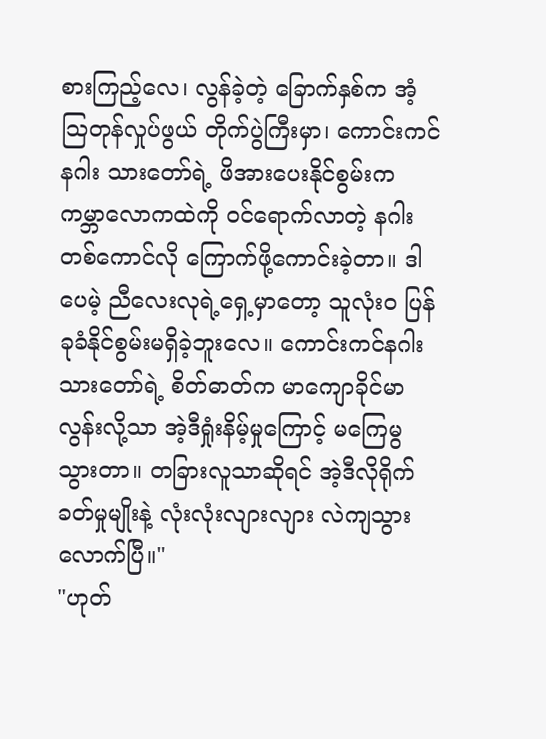စားကြည့်လေ၊ လွန်ခဲ့တဲ့ ခြောက်နှစ်က အံ့သြတုန်လှုပ်ဖွယ် တိုက်ပွဲကြီးမှာ၊ ကောင်းကင်နဂါး သားတော်ရဲ့ ဖိအားပေးနိုင်စွမ်းက ကမ္ဘာလောကထဲကို ဝင်ရောက်လာတဲ့ နဂါးတစ်ကောင်လို ကြောက်ဖို့ကောင်းခဲ့တာ။ ဒါပေမဲ့ ညီလေးလုရဲ့ရှေ့မှာတော့ သူလုံးဝ ပြန်ခုခံနိုင်စွမ်းမရှိခဲ့ဘူးလေ။ ကောင်းကင်နဂါး သားတော်ရဲ့ စိတ်ဓာတ်က မာကျောခိုင်မာလွန်းလို့သာ အဲ့ဒီရှုံးနိမ့်မှုကြောင့် မကြေမွသွားတာ။ တခြားလူသာဆိုရင် အဲ့ဒီလိုရိုက်ခတ်မှုမျိုးနဲ့ လုံးလုံးလျားလျား လဲကျသွားလောက်ပြီ။"
"ဟုတ်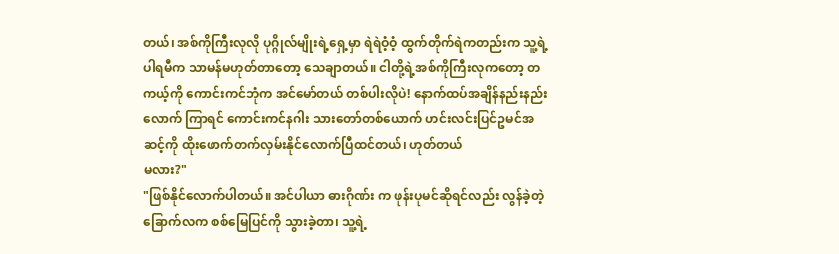တယ်၊ အစ်ကိုကြီးလုလို ပုဂ္ဂိုလ်မျိုးရဲ့ရှေ့မှာ ရဲရဲဝံ့ဝံ့ ထွက်တိုက်ရဲကတည်းက သူ့ရဲ့ပါရမီက သာမန်မဟုတ်တာတော့ သေချာတယ်။ ငါတို့ရဲ့အစ်ကိုကြီးလုကတော့ တကယ့်ကို ကောင်းကင်ဘုံက အင်မော်တယ် တစ်ပါးလိုပဲ! နောက်ထပ်အချိန်နည်းနည်းလောက် ကြာရင် ကောင်းကင်နဂါး သားတော်တစ်ယောက် ဟင်းလင်းပြင်ဥမင်အဆင့်ကို ထိုးဖောက်တက်လှမ်းနိုင်လောက်ပြီထင်တယ်၊ ဟုတ်တယ်
မလား?"
"ဖြစ်နိုင်လောက်ပါတယ်။ အင်ပါယာ ဓားဂိုဏ်း က ဖုန်းပုမင်ဆိုရင်လည်း လွန်ခဲ့တဲ့ခြောက်လက စစ်မြေပြင်ကို သွားခဲ့တာ၊ သူ့ရဲ့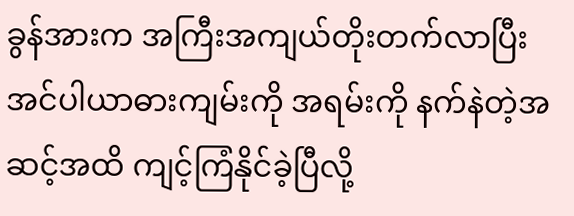ခွန်အားက အကြီးအကျယ်တိုးတက်လာပြီး အင်ပါယာဓားကျမ်းကို အရမ်းကို နက်နဲတဲ့အဆင့်အထိ ကျင့်ကြံနိုင်ခဲ့ပြီလို့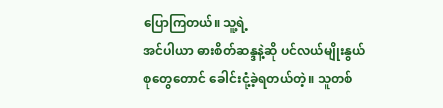ပြောကြတယ်။ သူ့ရဲ့
အင်ပါယာ ဓားစိတ်ဆန္ဒနဲ့ဆို ပင်လယ်မျိုးနွယ်စုတွေတောင် ခေါင်းငုံ့ခဲ့ရတယ်တဲ့။ သူတစ်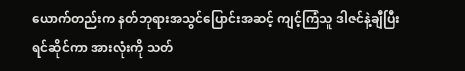ယောက်တည်းက နတ်ဘုရားအသွင်ပြောင်းအဆင့် ကျင့်ကြံသူ ဒါဇင်နဲ့ချီပြီး ရင်ဆိုင်ကာ အားလုံးကို သတ်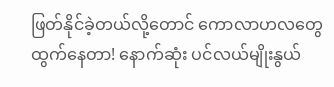ဖြတ်နိုင်ခဲ့တယ်လို့တောင် ကောလာဟလတွေ ထွက်နေတာ! နောက်ဆုံး ပင်လယ်မျိုးနွယ်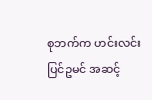စုဘက်က ဟင်းလင်းပြင်ဥမင် အဆင့်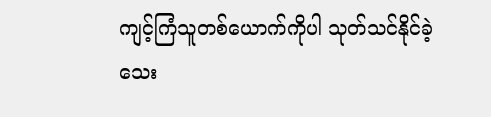ကျင့်ကြံသူတစ်ယောက်ကိုပါ သုတ်သင်နိုင်ခဲ့သေး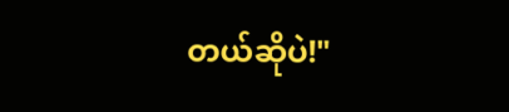တယ်ဆိုပဲ!"